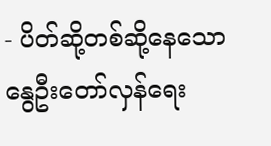- ပိတ်ဆို့တစ်ဆို့နေသော နွေဦးတော်လှန်ရေး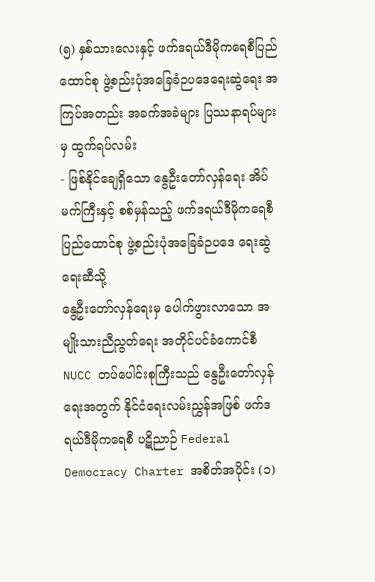(၅) နှစ်သားလေးနှင့် ဖက်ဒရယ်ဒီမိုကရေစီပြည်ထောင်စု ဖွဲ့စည်းပုံအခြေခံဉပဒေရေးဆွဲရေး အကြပ်အတည်း အခက်အခဲများ ပြဿနာရပ်များမှ ထွက်ရပ်လမ်း
- ဖြစ်နိုင်ချေရှိသော နွေဦးတော်လှန်ရေး အိပ်မက်ကြီးနှင့် စစ်မှန်သည့် ဖက်ဒရယ်ဒီမိုကရေစီပြည်ထောင်စု ဖွဲ့စည်းပုံအခြေခံဉပဒေ ရေးဆွဲရေးဆီသို့
နွေဦးတော်လှန်ရေးမှ ပေါက်ဖွားလာသော အမျိုးသားညီညွတ်ရေး အတိုင်ပင်ခံကောင်စီ NUCC တပ်ပေါင်းစုကြီးသည် နွေဦးတော်လှန်ရေးအတွက် နိုင်ငံရေးလမ်းညွှန်အဖြစ် ဖက်ဒရယ်ဒီမိုကရေစီ ပဋိညာဉ် Federal Democracy Charter အစိတ်အပိုင်း (၁)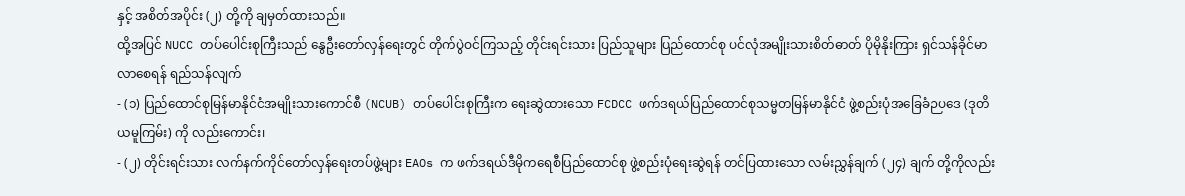နှင့် အစိတ်အပိုင်း (၂) တို့ကို ချမှတ်ထားသည်။
ထို့အပြင် NUCC တပ်ပေါင်းစုကြီးသည် နွေဦးတော်လှန်ရေးတွင် တိုက်ပွဲဝင်ကြသည့် တိုင်းရင်းသား ပြည်သူများ ပြည်ထောင်စု ပင်လုံအမျိုးသားစိတ်ဓာတ် ပိုမိုနိုးကြား ရှင်သန်ခိုင်မာလာစေရန် ရည်သန်လျက်
- (၁) ပြည်ထောင်စုမြန်မာနိုင်ငံအမျိုးသားကောင်စီ (NCUB) တပ်ပေါင်းစုကြီးက ရေးဆွဲထားသော FCDCC ဖက်ဒရယ်ပြည်ထောင်စုသမ္မတမြန်မာနိုင်ငံ ဖွဲ့စည်းပုံအခြေခံဉပဒေ (ဒုတိယမူကြမ်း) ကို လည်းကောင်း၊
- (၂) တိုင်းရင်းသား လက်နက်ကိုင်တော်လှန်ရေးတပ်ဖွဲ့များ EAOs က ဖက်ဒရယ်ဒီမိုကရေစီပြည်ထောင်စု ဖွဲ့စည်းပုံရေးဆွဲရန် တင်ပြထားသော လမ်းညွှန်ချက် (၂၄) ချက် တို့ကိုလည်း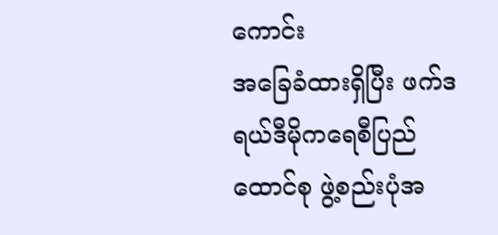ကောင်း
အခြေခံထားရှိပြီး ဖက်ဒရယ်ဒီမိုကရေစီပြည်ထောင်စု ဖွဲ့စည်းပုံအ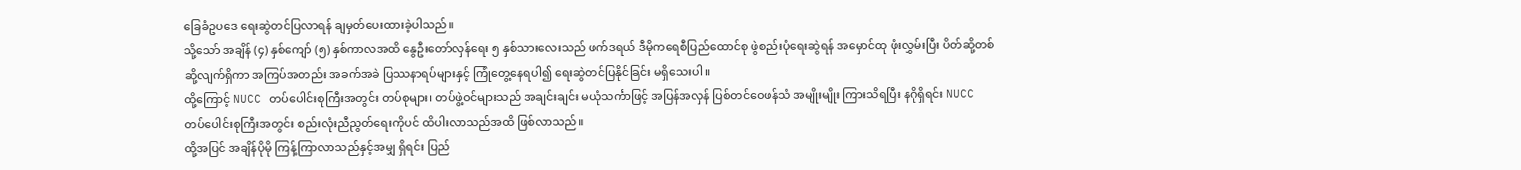ခြေခံဥပဒေ ရေးဆွဲတင်ပြလာရန် ချမှတ်ပေးထားခဲ့ပါသည်။
သို့သော် အချိန် (၄) နှစ်ကျော် (၅) နှစ်ကာလအထိ နွေဦးတော်လှန်ရေး ၅ နှစ်သားလေးသည် ဖက်ဒရယ် ဒီမိုကရေစီပြည်ထောင်စု ဖွဲစည်းပုံရေးဆွဲရန် အမှောင်ထု ဖုံးလွှမ်းပြီး ပိတ်ဆို့တစ်ဆို့လျက်ရှိကာ အကြပ်အတည်း အခက်အခဲ ပြဿနာရပ်များနှင့် ကြုံတွေ့နေရပါ၍ ရေးဆွဲတင်ပြနိုင်ခြင်း မရှိသေးပါ။
ထို့ကြောင့် NUCC တပ်ပေါင်းစုကြီးအတွင်း တပ်စုများ၊ တပ်ဖွဲ့ဝင်များသည် အချင်းချင်း မယုံသင်္ကာဖြင့် အပြန်အလှန် ပြစ်တင်ဝေဖန်သံ အမျိုးမျိုး ကြားသိရပြီး နဂိုရှိရင်း NUCC တပ်ပေါင်းစုကြီးအတွင်း စည်းလုံးညီညွတ်ရေးကိုပင် ထိပါးလာသည်အထိ ဖြစ်လာသည်။
ထို့အပြင် အချိန်ပိုမို ကြန့်ကြာလာသည်နှင့်အမျှ ရှိရင်း ပြည်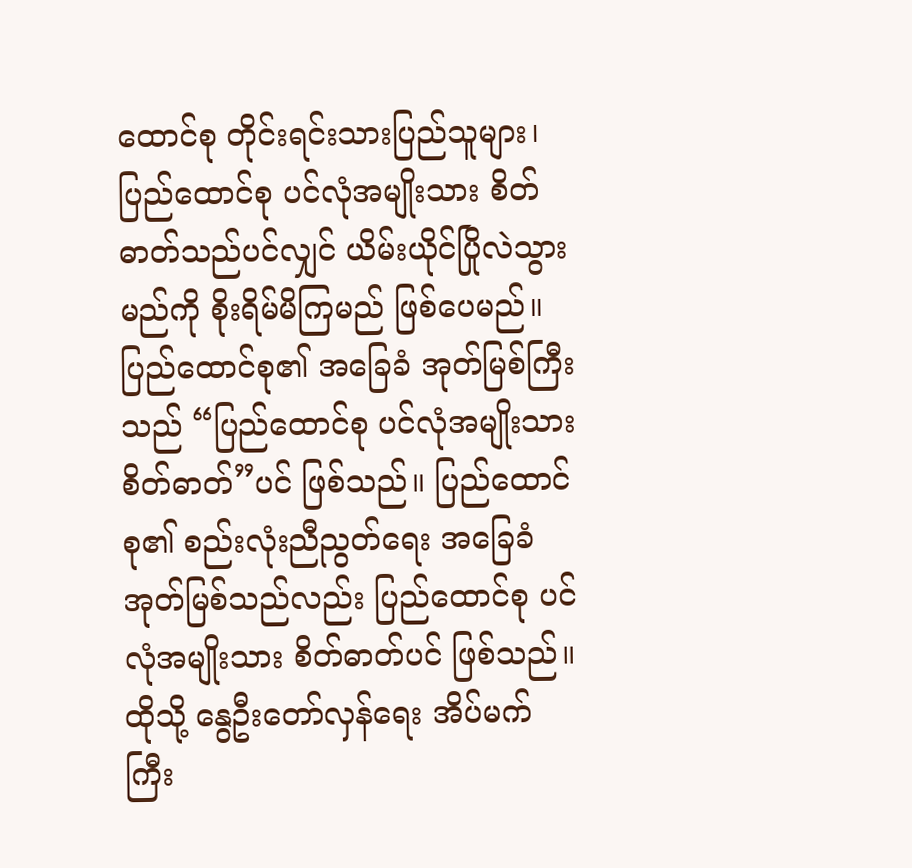ထောင်စု တိုင်းရင်းသားပြည်သူများ၊ ပြည်ထောင်စု ပင်လုံအမျိုးသား စိတ်ဓာတ်သည်ပင်လျှင် ယိမ်းယိုင်ပြိုလဲသွားမည်ကို စိုးရိမ်မိကြမည် ဖြစ်ပေမည်။
ပြည်ထောင်စု၏ အခြေခံ အုတ်မြစ်ကြီးသည် “ပြည်ထောင်စု ပင်လုံအမျိုးသားစိတ်ဓာတ်”ပင် ဖြစ်သည်။ ပြည်ထောင်စု၏ စည်းလုံးညီညွတ်ရေး အခြေခံအုတ်မြစ်သည်လည်း ပြည်ထောင်စု ပင်လုံအမျိုးသား စိတ်ဓာတ်ပင် ဖြစ်သည်။ထိုသို့ နွေဦးတော်လှန်ရေး အိပ်မက်ကြီး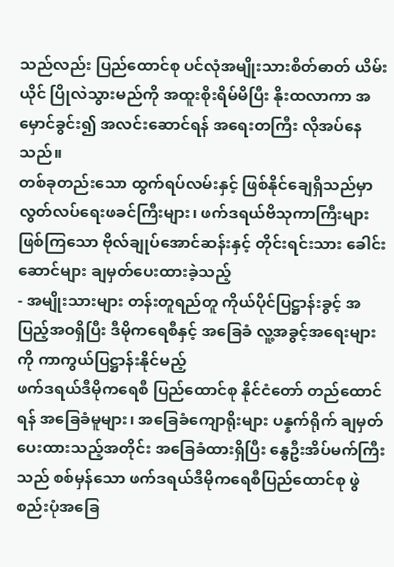သည်လည်း ပြည်ထောင်စု ပင်လုံအမျိုးသားစိတ်ဓာတ် ယိမ်းယိုင် ပြိုလဲသွားမည်ကို အထူးစိုးရိမ်မိပြီး နိုးထလာကာ အမှောင်ခွင်း၍ အလင်းဆောင်ရန် အရေးတကြီး လိုအပ်နေသည်။
တစ်ခုတည်းသော ထွက်ရပ်လမ်းနှင့် ဖြစ်နိုင်ချေရှိသည်မှာ လွတ်လပ်ရေးဖခင်ကြီးများ၊ ဖက်ဒရယ်ဗိသုကာကြီးများ ဖြစ်ကြသော ဗိုလ်ချုပ်အောင်ဆန်းနှင့် တိုင်းရင်းသား ခေါင်းဆောင်များ ချမှတ်ပေးထားခဲ့သည့်
- အမျိုးသားများ တန်းတူရည်တူ ကိုယ်ပိုင်ပြဋ္ဌာန်းခွင့် အပြည့်အဝရှိပြီး ဒီမိုကရေစီနှင့် အခြေခံ လူ့အခွင့်အရေးများကို ကာကွယ်ပြဋ္ဌာန်းနိုင်မည့်
ဖက်ဒရယ်ဒီမိုကရေစီ ပြည်ထောင်စု နိုင်ငံတော် တည်ထောင်ရန် အခြေခံမူများ၊ အခြေခံကျောရိုးများ ပန္နက်ရိုက် ချမှတ်ပေးထားသည့်အတိုင်း အခြေခံထားရှိပြီး နွေဦးအိပ်မက်ကြီးသည် စစ်မှန်သော ဖက်ဒရယ်ဒီမိုကရေစီပြည်ထောင်စု ဖွဲစည်းပုံအခြေ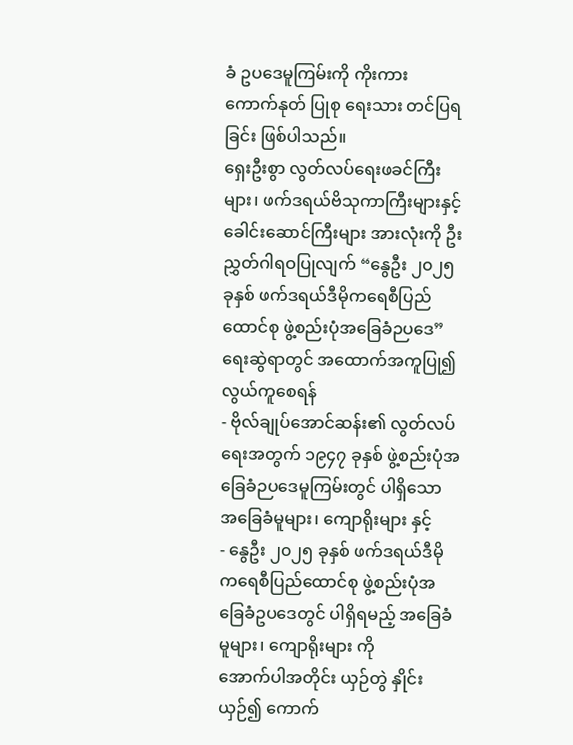ခံ ဥပဒေမူကြမ်းကို ကိုးကား ကောက်နုတ် ပြုစု ရေးသား တင်ပြရခြင်း ဖြစ်ပါသည်။
ရှေးဦးစွာ လွတ်လပ်ရေးဖခင်ကြီးများ၊ ဖက်ဒရယ်ဗိသုကာကြီးများနှင့် ခေါင်းဆောင်ကြီးများ အားလုံးကို ဦးညွှတ်ဂါရဝပြုလျက် “နွေဦး ၂၀၂၅ ခုနှစ် ဖက်ဒရယ်ဒီမိုကရေစီပြည်ထောင်စု ဖွဲ့စည်းပုံအခြေခံဉပဒေ” ရေးဆွဲရာတွင် အထောက်အကူပြု၍ လွယ်ကူစေရန်
- ဗိုလ်ချုပ်အောင်ဆန်း၏ လွတ်လပ်ရေးအတွက် ၁၉၄၇ ခုနှစ် ဖွဲ့စည်းပုံအခြေခံဉပဒေမူကြမ်းတွင် ပါရှိသော အခြေခံမူများ၊ ကျောရိုးများ နှင့်
- နွေဦး ၂၀၂၅ ခုနှစ် ဖက်ဒရယ်ဒီမိုကရေစီပြည်ထောင်စု ဖွဲ့စည်းပုံအခြေခံဥပဒေတွင် ပါရှိရမည့် အခြေခံမူများ၊ ကျောရိုးများ ကို
အောက်ပါအတိုင်း ယှဉ်တွဲ နှိုင်းယှဉ်၍ ကောက်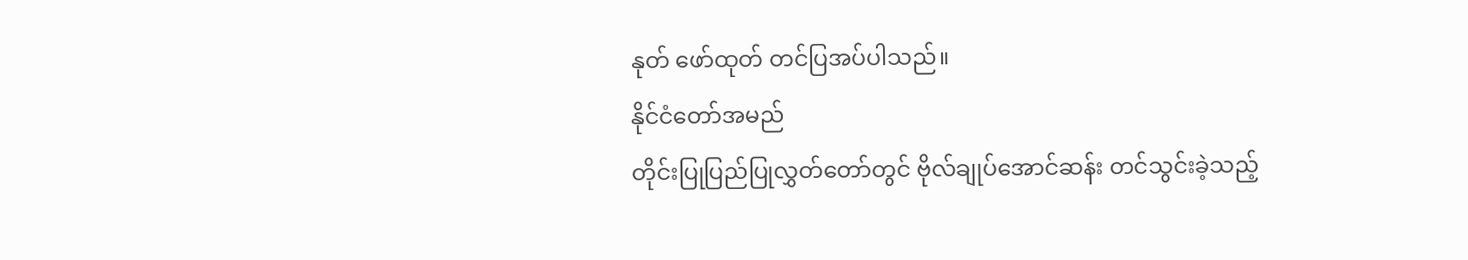နုတ် ဖော်ထုတ် တင်ပြအပ်ပါသည်။
နိုင်ငံတော်အမည်
တိုင်းပြုပြည်ပြုလွှတ်တော်တွင် ဗိုလ်ချုပ်အောင်ဆန်း တင်သွင်းခဲ့သည့်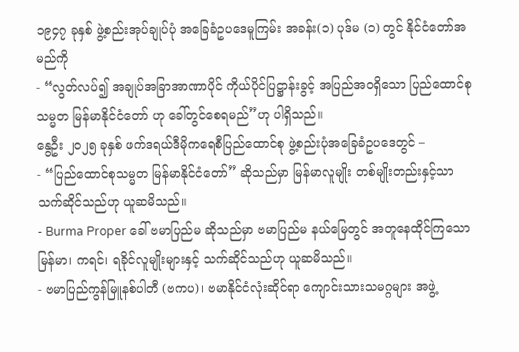၁၉၄၇ ခုနှစ် ဖွဲ့စည်းအုပ်ချုပ်ပုံ အခြေခံဥပဒေမူကြမ်း အခန်း(၁) ပုဒ်မ (၁) တွင် နိုင်ငံတော်အမည်ကို
- “လွတ်လပ်၍ အချုပ်အခြာအာဏာပိုင် ကိုယ်ပိုင်ပြဋ္ဌာန်းခွင့် အပြည်အဝရှိသော ပြည်ထောင်စုသမ္မတ မြန်မာနိုင်ငံတော် ဟု ခေါ်တွင်စေရမည်”ဟု ပါရှိသည်။
နွေဦး ၂၀၂၅ ခုနှစ် ဖက်ဒရယ်ဒီမိုကရေစီပြည်ထောင်စု ဖွဲ့စည်းပုံအခြေခံဥပဒေတွင် –
- “ပြည်ထောင်စုသမ္မတ မြန်မာနိုင်ငံတော်” ဆိုသည်မှာ မြန်မာလူမျိုး တစ်မျိုးတည်းနှင့်သာ သက်ဆိုင်သည်ဟု ယူဆမိသည်။
- Burma Proper ခေါ် ဗမာပြည်မ ဆိုသည်မှာ ဗမာပြည်မ နယ်မြေတွင် အတူနေထိုင်ကြသော မြန်မာ၊ ကရင်၊ ရခိုင်လူမျိုးများနှင့် သက်ဆိုင်သည်ဟု ယူဆမိသည်။
- ဗမာပြည်ကွန်မြူနစ်ပါတီ (ဗကပ)၊ ဗမာနိုင်ငံလုံးဆိုင်ရာ ကျောင်းသားသမဂ္ဂများ အဖွဲ့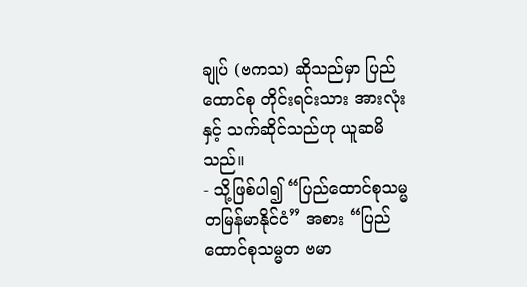ချုပ် (ဗကသ) ဆိုသည်မှာ ပြည်ထောင်စု တိုင်းရင်းသား အားလုံးနှင့် သက်ဆိုင်သည်ဟု ယူဆမိသည်။
- သို့ဖြစ်ပါ၍ “ပြည်ထောင်စုသမ္မတမြန်မာနိုင်ငံ” အစား “ပြည်ထောင်စုသမ္မတ ဗမာ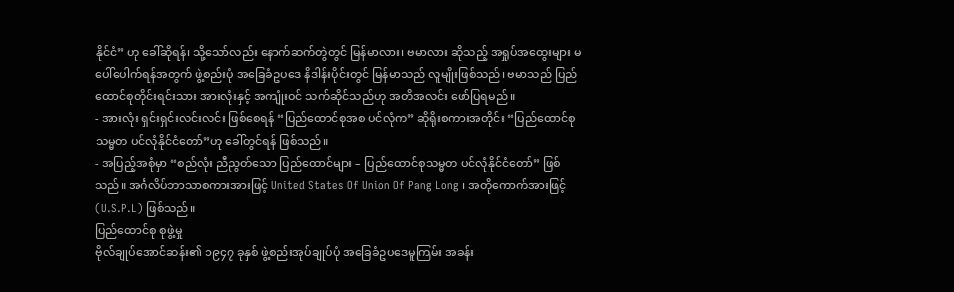နိုင်ငံ” ဟု ခေါ်ဆိုရန်၊ သို့သော်လည်း နောက်ဆက်တွဲတွင် မြန်မာလား၊ ဗမာလား ဆိုသည့် အရှုပ်အထွေးများ မပေါ်ပေါက်ရန်အတွက် ဖွဲ့စည်းပုံ အခြေခံဥပဒေ နိဒါန်းပိုင်းတွင် မြန်မာသည် လူမျိုးဖြစ်သည်၊ ဗမာသည် ပြည်ထောင်စုတိုင်းရင်းသား အားလုံးနှင့် အကျုံးဝင် သက်ဆိုင်သည်ဟု အတိအလင်း ဖော်ပြရမည်။
- အားလုံး ရှင်းရှင်းလင်းလင်း ဖြစ်စေရန် “ပြည်ထောင်စုအစ ပင်လုံက” ဆိုရိုးစကားအတိုင်း “ပြည်ထောင်စု သမ္မတ ပင်လုံနိုင်ငံတော်”ဟု ခေါ်တွင်ရန် ဖြစ်သည်။
- အပြည့်အစုံမှာ “စည်လုံး ညီညွတ်သော ပြည်ထောင်များ – ပြည်ထောင်စုသမ္မတ ပင်လုံနိုင်ငံတော်” ဖြစ်သည်။ အင်္ဂလိပ်ဘာသာစကားအားဖြင့် United States Of Union Of Pang Long ၊ အတိုကောက်အားဖြင့် (U.S.P.L) ဖြစ်သည်။
ပြည်ထောင်စု စုဖွဲ့မှု
ဗိုလ်ချုပ်အောင်ဆန်း၏ ၁၉၄၇ ခုနှစ် ဖွဲ့စည်းအုပ်ချုပ်ပုံ အခြေခံဥပဒေမူကြမ်း အခန်း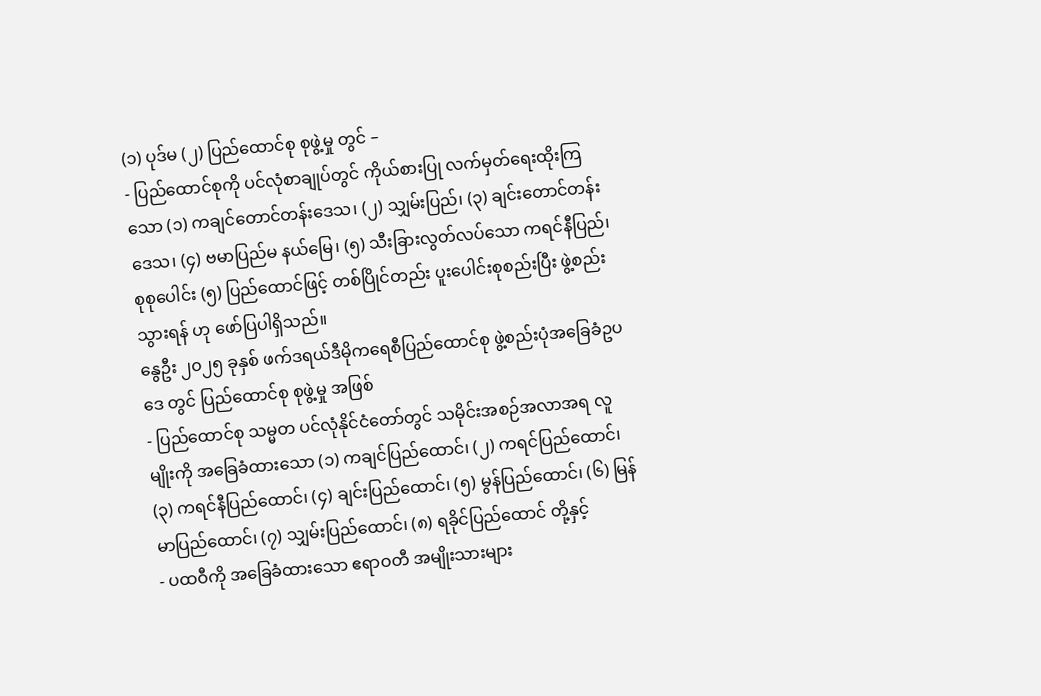(၁) ပုဒ်မ (၂) ပြည်ထောင်စု စုဖွဲ့မှု တွင် –
- ပြည်ထောင်စုကို ပင်လုံစာချုပ်တွင် ကိုယ်စားပြု လက်မှတ်ရေးထိုးကြသော (၁) ကချင်တောင်တန်းဒေသ၊ (၂) သျှမ်းပြည်၊ (၃) ချင်းတောင်တန်းဒေသ၊ (၄) ဗမာပြည်မ နယ်မြေ၊ (၅) သီးခြားလွတ်လပ်သော ကရင်နီပြည်၊ စုစုပေါင်း (၅) ပြည်ထောင်ဖြင့် တစ်ပြိုင်တည်း ပူးပေါင်းစုစည်းပြီး ဖွဲ့စည်းသွားရန် ဟု ဖော်ပြပါရှိသည်။
နွေဦး ၂၀၂၅ ခုနှစ် ဖက်ဒရယ်ဒီမိုကရေစီပြည်ထောင်စု ဖွဲ့စည်းပုံအခြေခံဥပဒေ တွင် ပြည်ထောင်စု စုဖွဲ့မှု အဖြစ်
- ပြည်ထောင်စု သမ္မတ ပင်လုံနိုင်ငံတော်တွင် သမိုင်းအစဉ်အလာအရ လူမျိုးကို အခြေခံထားသော (၁) ကချင်ပြည်ထောင်၊ (၂) ကရင်ပြည်ထောင်၊ (၃) ကရင်နီပြည်ထောင်၊ (၄) ချင်းပြည်ထောင်၊ (၅) မွန်ပြည်ထောင်၊ (၆) မြန်မာပြည်ထောင်၊ (၇) သျှမ်းပြည်ထောင်၊ (၈) ရခိုင်ပြည်ထောင် တို့နှင့်
- ပထဝီကို အခြေခံထားသော ဧရာဝတီ အမျိုးသားများ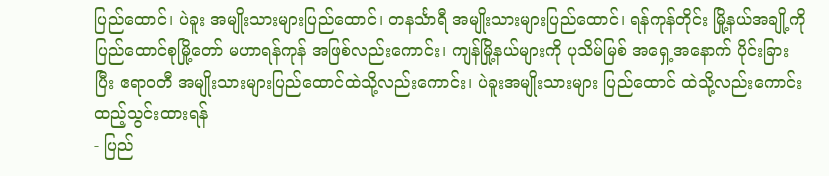ပြည်ထောင်၊ ပဲခူး အမျိုးသားများပြည်ထောင်၊ တနင်္သာရီ အမျိုးသားများပြည်ထောင်၊ ရန်ကုန်တိုင်း မြို့နယ်အချို့ကို ပြည်ထောင်စုမြို့တော် မဟာရန်ကုန် အဖြစ်လည်းကောင်း၊ ကျန်မြို့နယ်များကို ပုသိမ်မြစ် အရှေ့အနောက် ပိုင်းခြားပြီး ဧရာဝတီ အမျိုးသားများပြည်ထောင်ထဲသို့လည်းကောင်း၊ ပဲခူးအမျိုးသားများ ပြည်ထောင် ထဲသို့လည်းကောင်း ထည့်သွင်းထားရန်
- ပြည်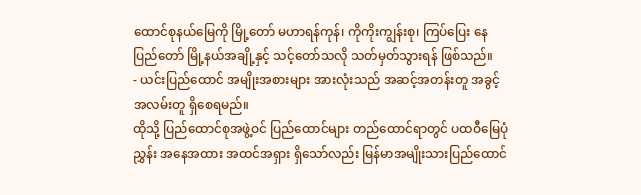ထောင်စုနယ်မြေကို မြို့တော် မဟာရန်ကုန်၊ ကိုကိုးကျွန်းစု၊ ကြပ်ပြေး နေပြည်တော် မြို့နယ်အချို့နှင့် သင့်တော်သလို သတ်မှတ်သွားရန် ဖြစ်သည်။
- ယင်းပြည်ထောင် အမျိုးအစားများ အားလုံးသည် အဆင့်အတန်းတူ အခွင့်အလမ်းတူ ရှိစေရမည်။
ထိုသို့ ပြည်ထောင်စုအဖွဲ့ဝင် ပြည်ထောင်များ တည်ထောင်ရာတွင် ပထဝီမြေပုံညွှန်း အနေအထား အထင်အရှား ရှိသော်လည်း မြန်မာအမျိုးသားပြည်ထောင်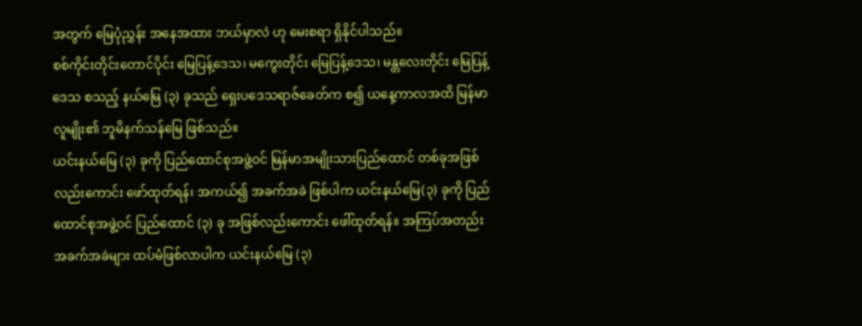အတွက် မြေပုံညွှန်း အနေအထား ဘယ်မှာလဲ ဟု မေးစရာ ရှိနိုင်ပါသည်။
စစ်ကိုင်းတိုင်းတောင်ပိုင်း မြေပြန့်ဒေသ၊ မကွေးတိုင်း မြေပြန့်ဒေသ၊ မန္တလေးတိုင်း မြေပြန့်ဒေသ စသည့် နယ်မြေ (၃) ခုသည် ရှေးပဒေသရာဇ်ခေတ်က စ၍ ယနေ့ကာလအထိ မြန်မာလူမျိုး၏ ဘူမိနက်သန်မြေ ဖြစ်သည်။
ယင်းနယ်မြေ (၃) ခုကို ပြည်ထောင်စုအဖွဲ့ဝင် မြန်မာအမျိုးသားပြည်ထောင် တစ်ခုအဖြစ်လည်းကောင်း ဖော်ထုတ်ရန်၊ အကယ်၍ အခက်အခဲ ဖြစ်ပါက ယင်းနယ်မြေ(၃) ခုကို ပြည်ထောင်စုအဖွဲ့ဝင် ပြည်ထောင် (၃) ခု အဖြစ်လည်းကောင်း ဖေါ်ထုတ်ရန်။ အကြပ်အတည်း အခက်အခဲများ ထပ်မံဖြစ်လာပါက ယင်းနယ်မြေ (၃)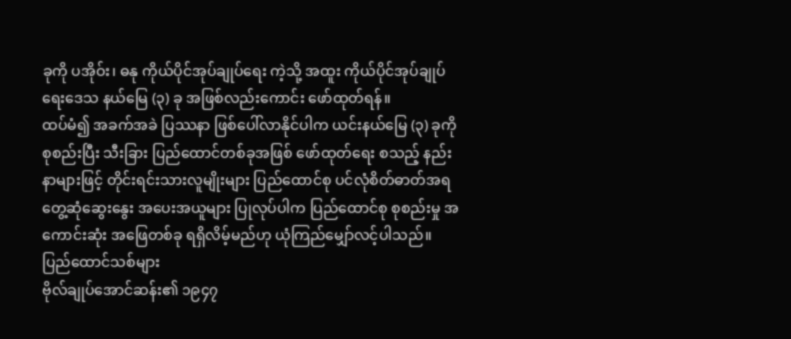ခုကို ပအိုဝ်း၊ ဓနု ကိုယ်ပိုင်အုပ်ချုပ်ရေး ကဲ့သို့ အထူး ကိုယ်ပိုင်အုပ်ချုပ်ရေးဒေသ နယ်မြေ (၃) ခု အဖြစ်လည်းကောင်း ဖော်ထုတ်ရန်။
ထပ်မံ၍ အခက်အခဲ ပြဿနာ ဖြစ်ပေါ်လာနိုင်ပါက ယင်းနယ်မြေ (၃) ခုကို စုစည်းပြီး သီးခြား ပြည်ထောင်တစ်ခုအဖြစ် ဖော်ထုတ်ရေး စသည့် နည်းနာများဖြင့် တိုင်းရင်းသားလူမျိုးများ ပြည်ထောင်စု ပင်လုံစိတ်ဓာတ်အရ တွေ့ဆုံဆွေးနွေး အပေးအယူများ ပြုလုပ်ပါက ပြည်ထောင်စု စုစည်းမှု အကောင်းဆုံး အဖြေတစ်ခု ရရှိလိမ့်မည်ဟု ယုံကြည်မျှော်လင့်ပါသည်။
ပြည်ထောင်သစ်များ
ဗိုလ်ချုပ်အောင်ဆန်း၏ ၁၉၄၇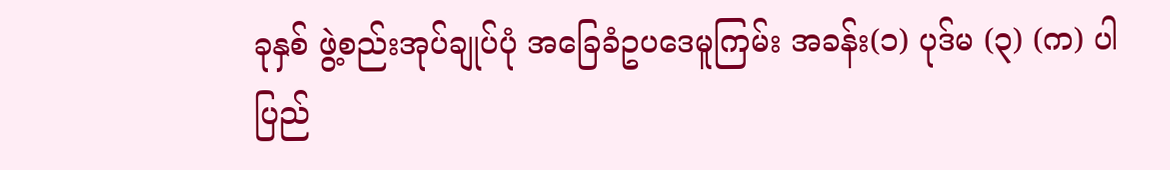ခုနှစ် ဖွဲ့စည်းအုပ်ချုပ်ပုံ အခြေခံဥပဒေမူကြမ်း အခန်း(၁) ပုဒ်မ (၃) (က) ပါ ပြည်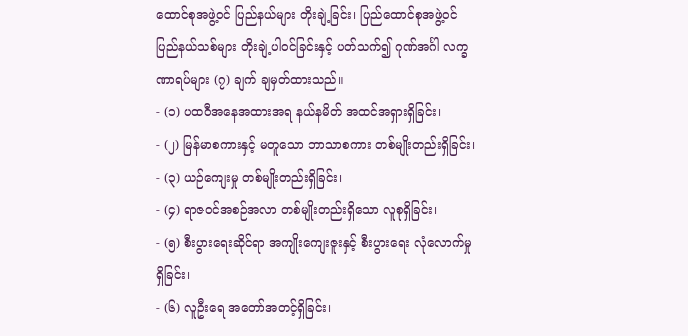ထောင်စုအဖွဲ့ဝင် ပြည်နယ်များ တိုးချဲ့ခြင်း၊ ပြည်ထောင်စုအဖွဲ့ဝင် ပြည်နယ်သစ်များ တိုးချဲ့ပါဝင်ခြင်းနှင့် ပတ်သက်၍ ဂုဏ်အင်္ဂါ လက္ခဏာရပ်များ (၇) ချက် ချမှတ်ထားသည်။
- (၁) ပထဝီအနေအထားအရ နယ်နမိတ် အထင်အရှားရှိခြင်း၊
- (၂) မြန်မာစကားနှင့် မတူသော ဘာသာစကား တစ်မျိုးတည်းရှိခြင်း၊
- (၃) ယဉ်ကျေးမှု တစ်မျိုးတည်းရှိခြင်း၊
- (၄) ရာဇဝင်အစဉ်အလာ တစ်မျိုးတည်းရှိသော လူစုရှိခြင်း၊
- (၅) စီးပွားရေးဆိုင်ရာ အကျိုးကျေးဇူးနှင့် စီးပွားရေး လုံလောက်မှုရှိခြင်း၊
- (၆) လူဦးရေ အတော်အတင့်ရှိခြင်း၊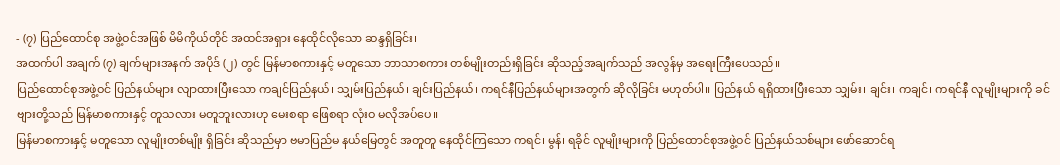- (၇) ပြည်ထောင်စု အဖွဲ့ဝင်အဖြစ် မိမိကိုယ်တိုင် အထင်အရှား နေထိုင်လိုသော ဆန္ဒရှိခြင်း၊
အထက်ပါ အချက် (၇) ချက်များအနက် အပိုဒ် (၂) တွင် မြန်မာစကားနှင့် မတူသော ဘာသာစကား တစ်မျိုးတည်းရှိခြင်း ဆိုသည့်အချက်သည် အလွန်မှ အရေးကြီးပေသည်။
ပြည်ထောင်စုအဖွဲ့ဝင် ပြည်နယ်များ လျာထားပြီးသော ကချင်ပြည်နယ်၊ သျှမ်းပြည်နယ်၊ ချင်းပြည်နယ်၊ ကရင်နီပြည်နယ်များအတွက် ဆိုလိုခြင်း မဟုတ်ပါ။ ပြည်နယ် ရရှိထားပြီးသော သျှမ်း၊ ချင်း၊ ကချင်၊ ကရင်နီ လူမျိုးများကို ခင်ဗျားတို့သည် မြန်မာစကားနှင့် တူသလား မတူဘူးလားဟု မေးစရာ ဖြေစရာ လုံးဝ မလိုအပ်ပေ။
မြန်မာစကားနှင့် မတူသော လူမျိုးတစ်မျိုး ရှိခြင်း ဆိုသည်မှာ ဗမာပြည်မ နယ်မြေတွင် အတူတူ နေထိုင်ကြသော ကရင်၊ မွန်၊ ရခိုင် လူမျိုးများကို ပြည်ထောင်စုအဖွဲ့ဝင် ပြည်နယ်သစ်များ ဖော်ဆောင်ရ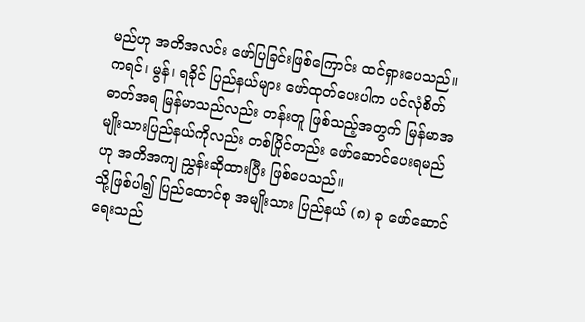မည်ဟု အတိအလင်း ဖော်ပြခြင်းဖြစ်ကြောင်း ထင်ရှားပေသည်။
ကရင်၊ မွန်၊ ရခိုင် ပြည်နယ်များ ဖော်ထုတ်ပေးပါက ပင်လုံစိတ်ဓာတ်အရ မြန်မာသည်လည်း တန်းတူ ဖြစ်သည့်အတွက် မြန်မာအမျိုးသားပြည်နယ်ကိုလည်း တစ်ပြိုင်တည်း ဖော်ဆောင်ပေးရမည်ဟု အတိအကျ ညွှန်းဆိုထားပြီး ဖြစ်ပေသည်။
သို့ဖြစ်ပါ၍ ပြည်ထောင်စု အမျိုးသား ပြည်နယ် (၈) ခု ဖော်ဆောင်ရေးသည်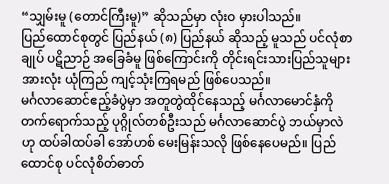“သျှမ်းမူ (တောင်ကြီးမူ)” ဆိုသည်မှာ လုံးဝ မှားပါသည်။
ပြည်ထောင်စုတွင် ပြည်နယ် (၈) ပြည်နယ် ဆိုသည့် မူသည် ပင်လုံစာချုပ် ပဋိညာဉ် အခြေခံမူ ဖြစ်ကြောင်းကို တိုင်းရင်းသားပြည်သူများ အားလုံး ယုံကြည် ကျင့်သုံးကြရမည် ဖြစ်ပေသည်။
မင်္ဂလာဆောင်ဧည့်ခံပွဲမှာ အတူတွဲထိုင်နေသည့် မင်္ဂလာမောင်နှံကို တက်ရောက်သည့် ပုဂ္ဂိုလ်တစ်ဦးသည် မင်္ဂလာဆောင်ပွဲ ဘယ်မှာလဲဟု ထပ်ခါထပ်ခါ အော်ဟစ် မေးမြန်းသလို ဖြစ်နေပေမည်။ ပြည်ထောင်စု ပင်လုံစိတ်ဓာတ်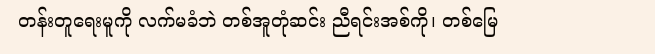တန်းတူရေးမူကို လက်မခံဘဲ တစ်အူတုံဆင်း ညီရင်းအစ်ကို၊ တစ်မြေ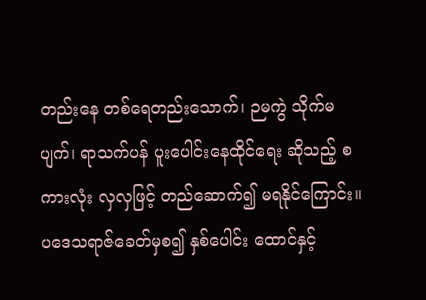တည်းနေ တစ်ရေတည်းသောက်၊ ဉမကွဲ သိုက်မပျက်၊ ရာသက်ပန် ပူးပေါင်းနေထိုင်ရေး ဆိုသည့် စကားလုံး လှလှဖြင့် တည်ဆောက်၍ မရနိုင်ကြောင်း။
ပဒေသရာဇ်ခေတ်မှစ၍ နှစ်ပေါင်း ထောင်နှင့်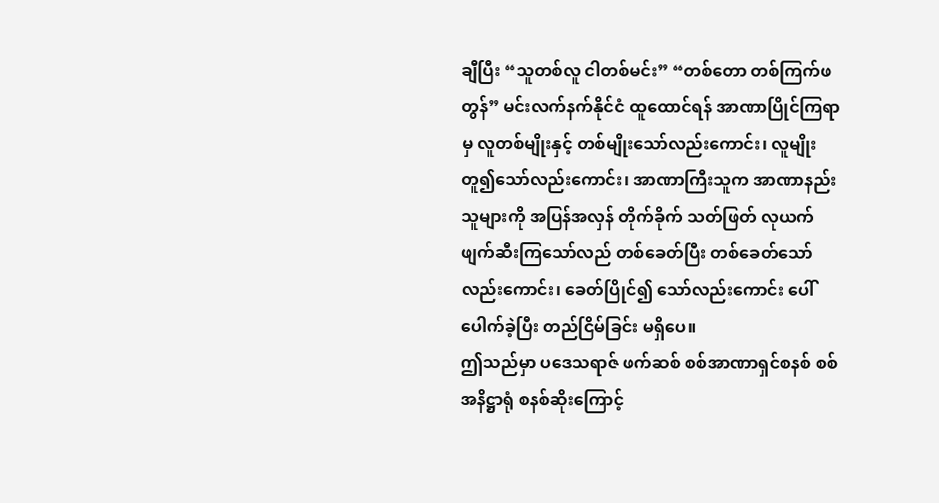ချီပြီး “သူတစ်လူ ငါတစ်မင်း” “တစ်တော တစ်ကြက်ဖတွန်” မင်းလက်နက်နိုင်ငံ ထူထောင်ရန် အာဏာပြိုင်ကြရာမှ လူတစ်မျိုးနှင့် တစ်မျိုးသော်လည်းကောင်း၊ လူမျိုးတူ၍သော်လည်းကောင်း၊ အာဏာကြီးသူက အာဏာနည်းသူများကို အပြန်အလှန် တိုက်ခိုက် သတ်ဖြတ် လုယက် ဖျက်ဆီးကြသော်လည် တစ်ခေတ်ပြီး တစ်ခေတ်သော်လည်းကောင်း၊ ခေတ်ပြိုင်၍ သော်လည်းကောင်း ပေါ်ပေါက်ခဲ့ပြီး တည်ငြိမ်ခြင်း မရှိပေ။
ဤသည်မှာ ပဒေသရာဇ် ဖက်ဆစ် စစ်အာဏာရှင်စနစ် စစ်အနိဋ္ဌာရုံ စနစ်ဆိုးကြောင့်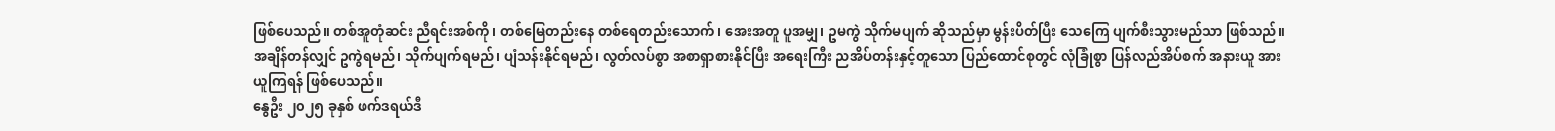ဖြစ်ပေသည်။ တစ်အူတုံဆင်း ညီရင်းအစ်ကို၊ တစ်မြေတည်းနေ တစ်ရေတည်းသောက်၊ အေးအတူ ပူအမျှ၊ ဥမကွဲ သိုက်မပျက် ဆိုသည်မှာ မွန်းပိတ်ပြီး သေကြေ ပျက်စီးသွားမည်သာ ဖြစ်သည်။
အချိန်တန်လျှင် ဥကွဲရမည်၊ သိုက်ပျက်ရမည်၊ ပျံသန်းနိုင်ရမည်၊ လွတ်လပ်စွာ အစာရှာစားနိုင်ပြီး အရေးကြီး ညအိပ်တန်းနှင့်တူသော ပြည်ထောင်စုတွင် လုံခြုံစွာ ပြန်လည်အိပ်စက် အနားယူ အားယူကြရန် ဖြစ်ပေသည်။
နွေဦး ၂၀၂၅ ခုနှစ် ဖက်ဒရယ်ဒီ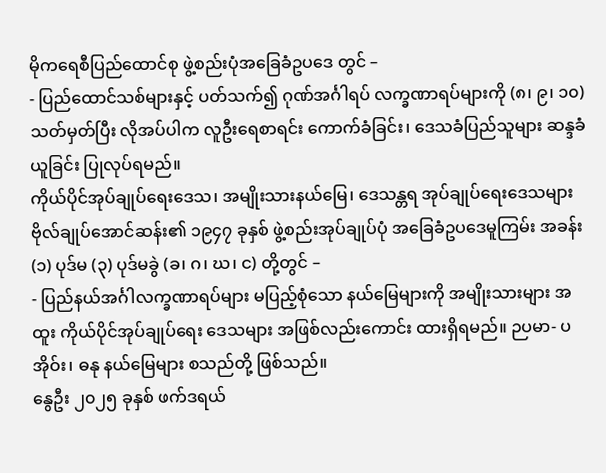မိုကရေစီပြည်ထောင်စု ဖွဲ့စည်းပုံအခြေခံဥပဒေ တွင် –
- ပြည်ထောင်သစ်များနှင့် ပတ်သက်၍ ဂုဏ်အင်္ဂါရပ် လက္ခဏာရပ်များကို (၈၊ ၉၊ ၁၀) သတ်မှတ်ပြီး လိုအပ်ပါက လူဦးရေစာရင်း ကောက်ခံခြင်း၊ ဒေသခံပြည်သူများ ဆန္ဒခံယူခြင်း ပြုလုပ်ရမည်။
ကိုယ်ပိုင်အုပ်ချုပ်ရေးဒေသ၊ အမျိုးသားနယ်မြေ၊ ဒေသန္တရ အုပ်ချုပ်ရေးဒေသများ
ဗိုလ်ချုပ်အောင်ဆန်း၏ ၁၉၄၇ ခုနှစ် ဖွဲ့စည်းအုပ်ချုပ်ပုံ အခြေခံဥပဒေမူကြမ်း အခန်း (၁) ပုဒ်မ (၃) ပုဒ်မခွဲ (ခ၊ ဂ၊ ဃ၊ င) တို့တွင် –
- ပြည်နယ်အင်္ဂါလက္ခဏာရပ်များ မပြည့်စုံသော နယ်မြေများကို အမျိုးသားများ အထူး ကိုယ်ပိုင်အုပ်ချုပ်ရေး ဒေသများ အဖြစ်လည်းကောင်း ထားရှိရမည်။ ဉပမာ- ပအိုဝ်း၊ ဓနု နယ်မြေများ စသည်တို့ ဖြစ်သည်။
နွေဦး ၂၀၂၅ ခုနှစ် ဖက်ဒရယ်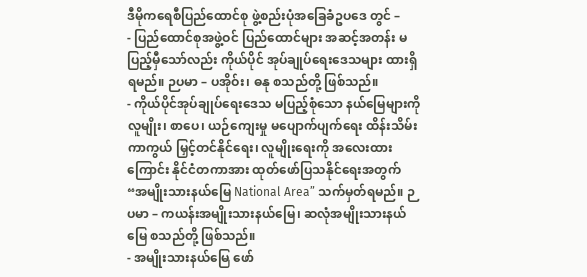ဒီမိုကရေစီပြည်ထောင်စု ဖွဲ့စည်းပုံအခြေခံဥပဒေ တွင် –
- ပြည်ထောင်စုအဖွဲ့ဝင် ပြည်ထောင်များ အဆင့်အတန်း မပြည့်မှီသော်လည်း ကိုယ်ပိုင် အုပ်ချုပ်ရေးဒေသများ ထားရှိရမည်။ ဉပမာ – ပအိုဝ်း၊ ဓနု စသည်တို့ ဖြစ်သည်။
- ကိုယ်ပိုင်အုပ်ချုပ်ရေးဒေသ မပြည့်စုံသော နယ်မြေများကို လူမျိုး၊ စာပေ၊ ယဉ်ကျေးမှု မပျောက်ပျက်ရေး ထိန်းသိမ်းကာကွယ် မြှင့်တင်နိုင်ရေး၊ လူမျိုးရေးကို အလေးထားကြောင်း နိုင်ငံတကာအား ထုတ်ဖော်ပြသနိုင်ရေးအတွက် “အမျိုးသားနယ်မြေ National Area” သက်မှတ်ရမည်။ ဉပမာ – ကယန်းအမျိုးသားနယ်မြေ၊ ဆလုံအမျိုးသားနယ်မြေ စသည်တို့ ဖြစ်သည်။
- အမျိုးသားနယ်မြေ ဖော်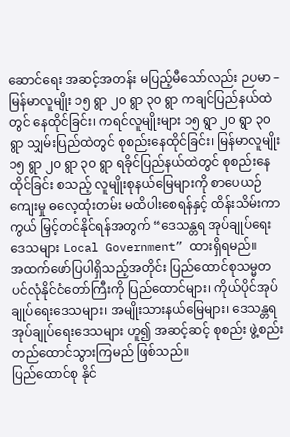ဆောင်ရေး အဆင့်အတန်း မပြည့်မီသော်လည်း ဉပမာ – မြန်မာလူမျိုး ၁၅ ရွာ ၂၀ ရွာ ၃၀ ရွာ ကချင်ပြည်နယ်ထဲတွင် နေထိုင်ခြင်း၊ ကရင်လူမျိုးများ ၁၅ ရွာ ၂၀ ရွာ ၃၀ ရွာ သျှမ်းပြည်ထဲတွင် စုစည်းနေထိုင်ခြင်း၊ မြန်မာလူမျိုး ၁၅ ရွာ ၂၀ ရွာ ၃၀ ရွာ ရခိုင်ပြည်နယ်ထဲတွင် စုစည်းနေထိုင်ခြင်း စသည့် လူမျိုးစုနယ်မြေများကို စာပေယဉ်ကျေးမှု ဓလေ့ထုံးတမ်း မထိပါးစေရန်နှင့် ထိန်းသိမ်းကာကွယ် မြှင့်တင်နိုင်ရန်အတွက် “ဒေသန္တရ အုပ်ချုပ်ရေးဒေသများ Local Government” ထားရှိရမည်။
အထက်ဖော်ပြပါရှိသည့်အတိုင်း ပြည်ထောင်စုသမ္မတ ပင်လုံနိုင်ငံတော်ကြီးကို ပြည်ထောင်များ၊ ကိုယ်ပိုင်အုပ်ချုပ်ရေးဒေသများ၊ အမျိုးသားနယ်မြေများ၊ ဒေသန္တရ အုပ်ချုပ်ရေးဒေသများ ဟူ၍ အဆင့်ဆင့် စုစည်း ဖွဲ့စည်း တည်ထောင်သွားကြမည် ဖြစ်သည်။
ပြည်ထောင်စု နိုင်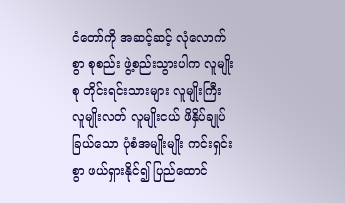ငံတော်ကို အဆင့်ဆင့် လုံလောက်စွာ စုစည်း ဖွဲ့စည်းသွားပါက လူမျိုးစု တိုင်းရင်းသားများ လူမျိုးကြီး လူမျိုးလတ် လူမျိုးငယ် ဖိနှိပ်ချုပ်ခြယ်သော ပုံစံအမျိုးမျိုး ကင်းရှင်းစွာ ဖယ်ရှားနိုင်၍ ပြည်ထောင်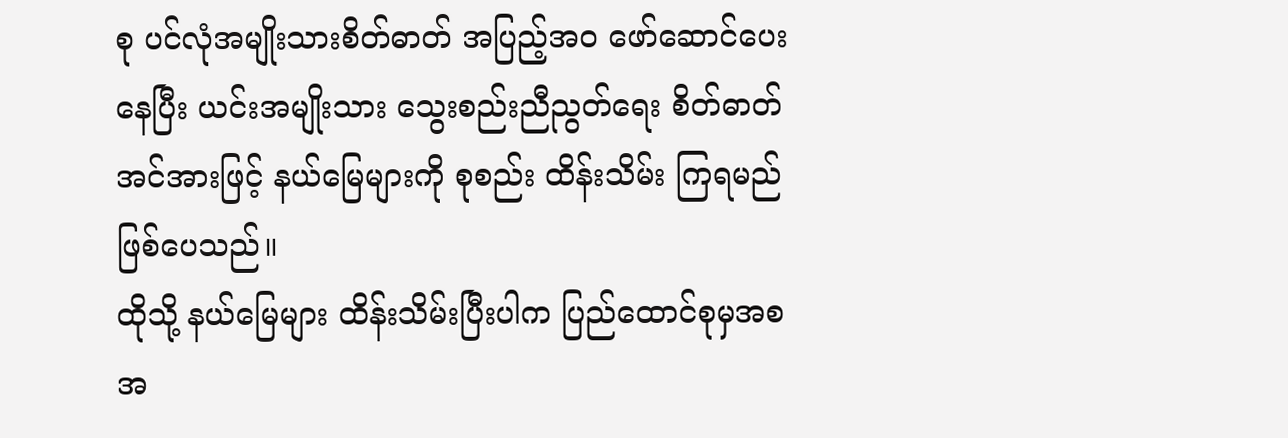စု ပင်လုံအမျိုးသားစိတ်ဓာတ် အပြည့်အဝ ဖော်ဆောင်ပေးနေပြီး ယင်းအမျိုးသား သွေးစည်းညီညွတ်ရေး စိတ်ဓာတ်အင်အားဖြင့် နယ်မြေများကို စုစည်း ထိန်းသိမ်း ကြရမည် ဖြစ်ပေသည်။
ထိုသို့ နယ်မြေများ ထိန်းသိမ်းပြီးပါက ပြည်ထောင်စုမှအစ အ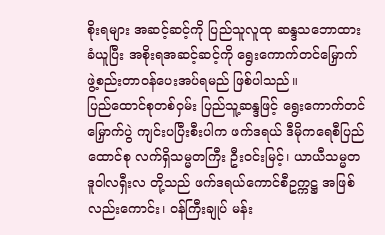စိုးရများ အဆင့်ဆင့်ကို ပြည်သူလူထု ဆန္ဒသဘောထား ခံယူပြီး အစိုးရအဆင့်ဆင့်ကို ရွေးကောက်တင်မြှောက် ဖွဲ့စည်းတာဝန်ပေးအပ်ရမည် ဖြစ်ပါသည်။
ပြည်ထောင်စုတစ်ဝှမ်း ပြည်သူ့ဆန္ဒဖြင့် ရွေးကောက်တင်မြှောက်ပွဲ ကျင်းပပြီးစီးပါက ဖက်ဒရယ် ဒီမိုကရေစီပြည်ထောင်စု လက်ရှိသမ္မတကြီး ဦးဝင်းမြင့်၊ ယာယီသမ္မတ ဒူဝါလရှီးလ တို့သည် ဖက်ဒရယ်ကောင်စီဥက္ကဋ္ဌ အဖြစ်လည်းကောင်း၊ ဝန်ကြီးချုပ် မန်း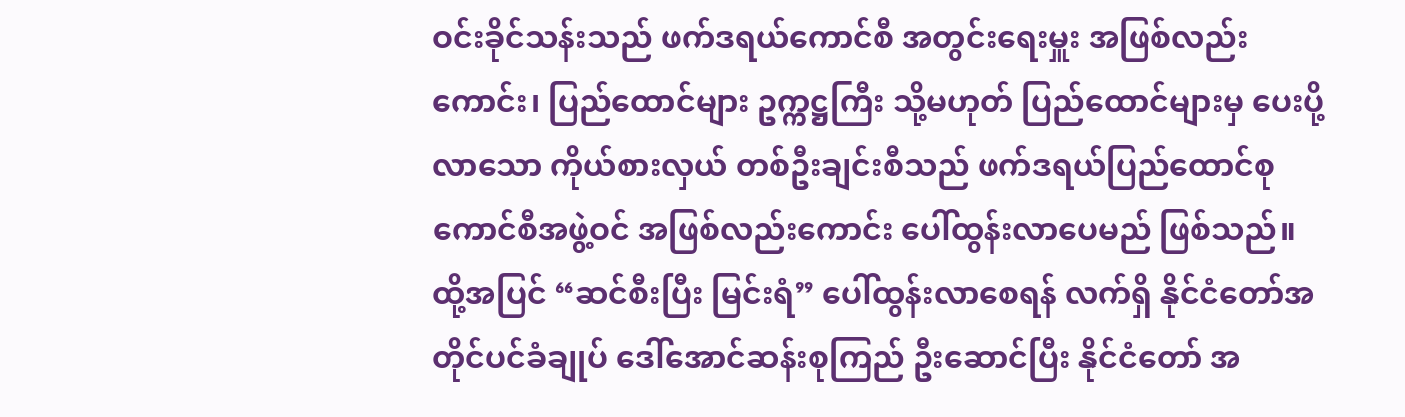ဝင်းခိုင်သန်းသည် ဖက်ဒရယ်ကောင်စီ အတွင်းရေးမှူး အဖြစ်လည်းကောင်း၊ ပြည်ထောင်များ ဥက္ကဋ္ဌကြီး သို့မဟုတ် ပြည်ထောင်များမှ ပေးပို့လာသော ကိုယ်စားလှယ် တစ်ဦးချင်းစီသည် ဖက်ဒရယ်ပြည်ထောင်စု ကောင်စီအဖွဲ့ဝင် အဖြစ်လည်းကောင်း ပေါ်ထွန်းလာပေမည် ဖြစ်သည်။
ထို့အပြင် “ဆင်စီးပြီး မြင်းရံ” ပေါ်ထွန်းလာစေရန် လက်ရှိ နိုင်ငံတော်အတိုင်ပင်ခံချုပ် ဒေါ်အောင်ဆန်းစုကြည် ဦးဆောင်ပြီး နိုင်ငံတော် အ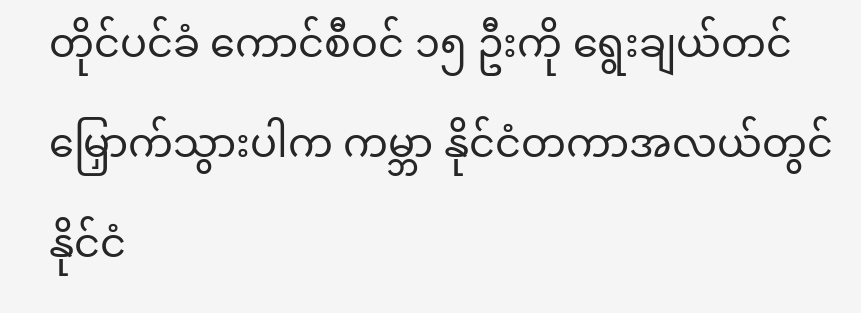တိုင်ပင်ခံ ကောင်စီဝင် ၁၅ ဦးကို ရွေးချယ်တင်မြှောက်သွားပါက ကမ္ဘာ နိုင်ငံတကာအလယ်တွင် နိုင်ငံ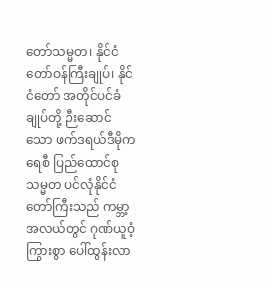တော်သမ္မတ၊ နိုင်ငံတော်ဝန်ကြီးချုပ်၊ နိုင်ငံတော် အတိုင်ပင်ခံချုပ်တို့ ဉီးဆောင်သော ဖက်ဒရယ်ဒီမိုကရေစီ ပြည်ထောင်စု သမ္မတ ပင်လုံနိုင်ငံတော်ကြီးသည် ကမ္ဘာ့အလယ်တွင် ဂုဏ်ယူဝံ့ကြွားစွာ ပေါ်ထွန်းလာ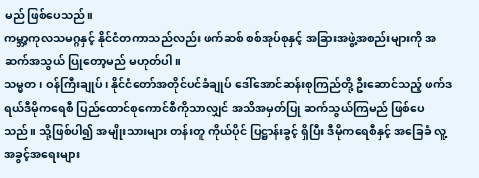မည် ဖြစ်ပေသည်။
ကမ္ဘာ့ကုလသမဂ္ဂနှင့် နိုင်ငံတကာသည်လည်း ဖက်ဆစ် စစ်အုပ်စုနှင့် အခြားအဖွဲ့အစည်းများကို အဆက်အသွယ် ပြုတော့မည် မဟုတ်ပါ။
သမ္မတ၊ ဝန်ကြီးချုပ်၊ နိုင်ငံတော်အတိုင်ပင်ခံချုပ် ဒေါ်အောင်ဆန်းစုကြည်တို့ ဦးဆောင်သည့် ဖက်ဒရယ်ဒီမိုကရေစီ ပြည်ထောင်စုကောင်စီကိုသာလျှင် အသိအမှတ်ပြု ဆက်သွယ်ကြမည် ဖြစ်ပေသည်။ သို့ဖြစ်ပါ၍ အမျိုးသားများ တန်းတူ ကိုယ်ပိုင် ပြဋ္ဌာန်းခွင့် ရှိပြီး ဒီမိုကရေစီနှင့် အခြေခံ လူ့အခွင့်အရေးများ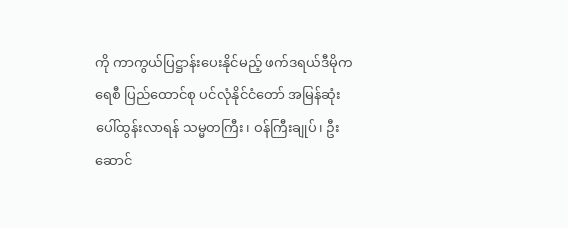ကို ကာကွယ်ပြဋ္ဌာန်းပေးနိုင်မည့် ဖက်ဒရယ်ဒီမိုကရေစီ ပြည်ထောင်စု ပင်လုံနိုင်ငံတော် အမြန်ဆုံး ပေါ်ထွန်းလာရန် သမ္မတကြီး၊ ဝန်ကြီးချုပ်၊ ဦးဆောင်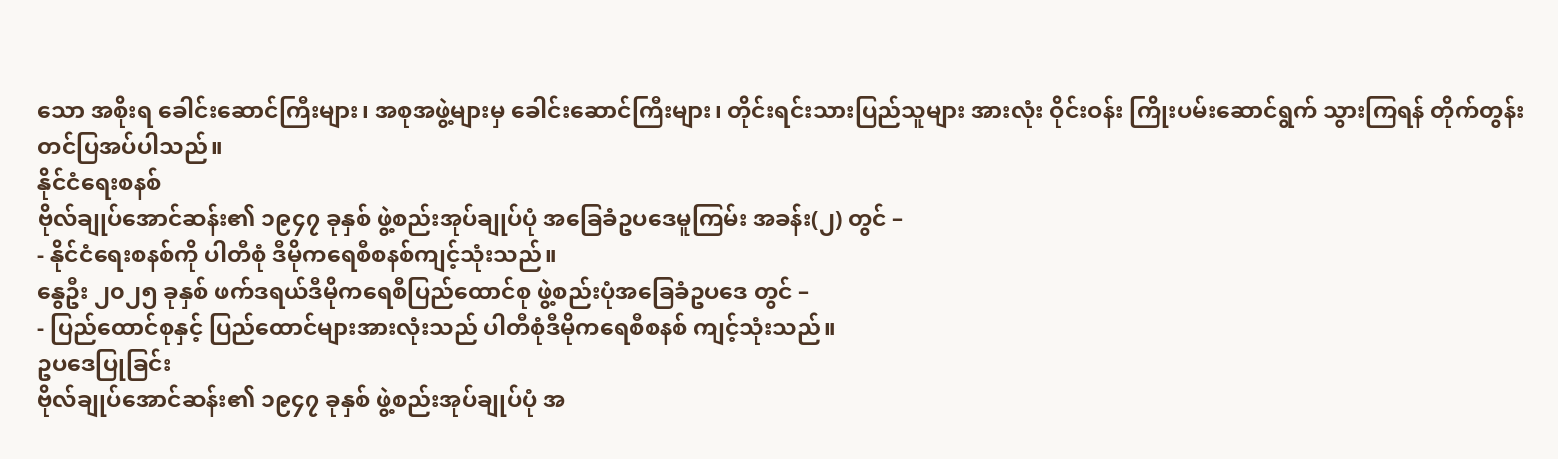သော အစိုးရ ခေါင်းဆောင်ကြီးများ၊ အစုအဖွဲ့များမှ ခေါင်းဆောင်ကြီးများ၊ တိုင်းရင်းသားပြည်သူများ အားလုံး ဝိုင်းဝန်း ကြိုးပမ်းဆောင်ရွက် သွားကြရန် တိုက်တွန်း တင်ပြအပ်ပါသည်။
နိုင်ငံရေးစနစ်
ဗိုလ်ချုပ်အောင်ဆန်း၏ ၁၉၄၇ ခုနှစ် ဖွဲ့စည်းအုပ်ချုပ်ပုံ အခြေခံဥပဒေမူကြမ်း အခန်း(၂) တွင် –
- နိုင်ငံရေးစနစ်ကို ပါတီစုံ ဒီမိုကရေစီစနစ်ကျင့်သုံးသည်။
နွေဦး ၂၀၂၅ ခုနှစ် ဖက်ဒရယ်ဒီမိုကရေစီပြည်ထောင်စု ဖွဲ့စည်းပုံအခြေခံဥပဒေ တွင် –
- ပြည်ထောင်စုနှင့် ပြည်ထောင်များအားလုံးသည် ပါတီစုံဒီမိုကရေစီစနစ် ကျင့်သုံးသည်။
ဥပဒေပြုခြင်း
ဗိုလ်ချုပ်အောင်ဆန်း၏ ၁၉၄၇ ခုနှစ် ဖွဲ့စည်းအုပ်ချုပ်ပုံ အ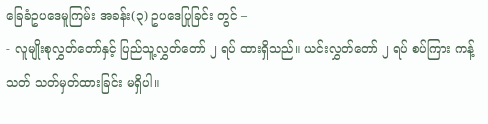ခြေခံဥပဒေမူကြမ်း အခန်း(၃) ဥပဒေပြုခြင်း တွင် –
- လူမျိုးစုလွှတ်တော်နှင့် ပြည်သူ့လွှတ်တော် ၂ ရပ် ထားရှိသည်။ ယင်းလွှတ်တော် ၂ ရပ် စပ်ကြား ကန့်သတ် သတ်မှတ်ထားခြင်း မရှိပါ။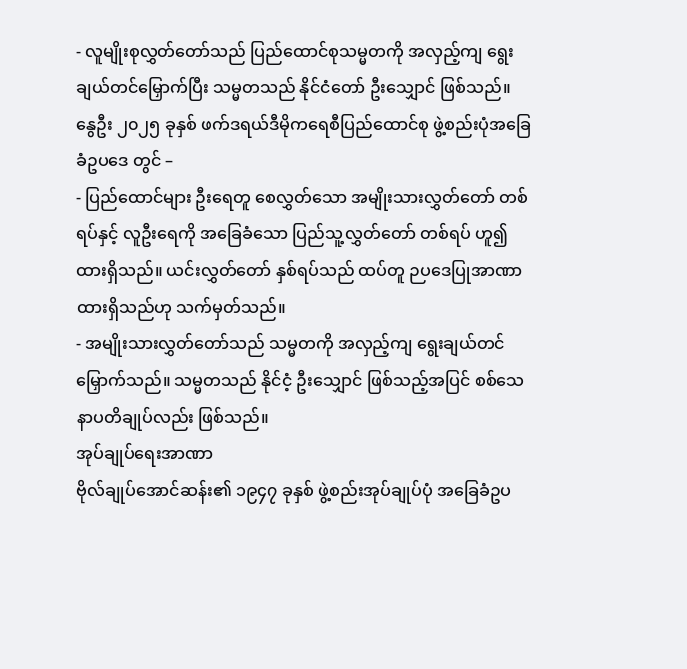- လူမျိုးစုလွှတ်တော်သည် ပြည်ထောင်စုသမ္မတကို အလှည့်ကျ ရွေးချယ်တင်မြှောက်ပြီး သမ္မတသည် နိုင်ငံတော် ဦးသျှောင် ဖြစ်သည်။
နွေဦး ၂၀၂၅ ခုနှစ် ဖက်ဒရယ်ဒီမိုကရေစီပြည်ထောင်စု ဖွဲ့စည်းပုံအခြေခံဥပဒေ တွင် –
- ပြည်ထောင်များ ဦးရေတူ စေလွှတ်သော အမျိုးသားလွှတ်တော် တစ်ရပ်နှင့် လူဦးရေကို အခြေခံသော ပြည်သူ့လွှတ်တော် တစ်ရပ် ဟူ၍ ထားရှိသည်။ ယင်းလွှတ်တော် နှစ်ရပ်သည် ထပ်တူ ဉပဒေပြုအာဏာ ထားရှိသည်ဟု သက်မှတ်သည်။
- အမျိုးသားလွှတ်တော်သည် သမ္မတကို အလှည့်ကျ ရွေးချယ်တင်မြှောက်သည်။ သမ္မတသည် နိုင်ငံ့ ဦးသျှောင် ဖြစ်သည့်အပြင် စစ်သေနာပတိချုပ်လည်း ဖြစ်သည်။
အုပ်ချုပ်ရေးအာဏာ
ဗိုလ်ချုပ်အောင်ဆန်း၏ ၁၉၄၇ ခုနှစ် ဖွဲ့စည်းအုပ်ချုပ်ပုံ အခြေခံဥပ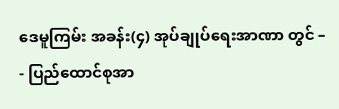ဒေမူကြမ်း အခန်း(၄) အုပ်ချုပ်ရေးအာဏာ တွင် –
- ပြည်ထောင်စုအာ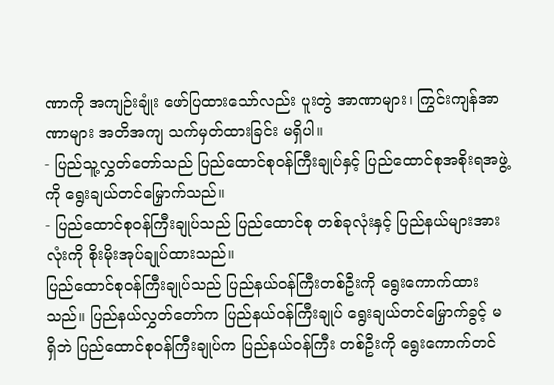ဏာကို အကျဉ်းချုံး ဖော်ပြထားသော်လည်း ပူးတွဲ အာဏာများ၊ ကြွင်းကျန်အာဏာများ အတိအကျ သက်မှတ်ထားခြင်း မရှိပါ။
- ပြည်သူ့လွှတ်တော်သည် ပြည်ထောင်စုဝန်ကြီးချုပ်နှင့် ပြည်ထောင်စုအစိုးရအဖွဲ့ကို ရွေးချယ်တင်မြှောက်သည်။
- ပြည်ထောင်စုဝန်ကြီးချုပ်သည် ပြည်ထောင်စု တစ်ခုလုံးနှင့် ပြည်နယ်များအားလုံးကို စိုးမိုးအုပ်ချုပ်ထားသည်။
ပြည်ထောင်စုဝန်ကြီးချုပ်သည် ပြည်နယ်ဝန်ကြီးတစ်ဦးကို ရွေးကောက်ထားသည်။ ပြည်နယ်လွှတ်တော်က ပြည်နယ်ဝန်ကြီးချုပ် ရွေးချယ်တင်မြှောက်ခွင့် မရှိဘဲ ပြည်ထောင်စုဝန်ကြီးချုပ်က ပြည်နယ်ဝန်ကြီး တစ်ဦးကို ရွေးကောက်တင်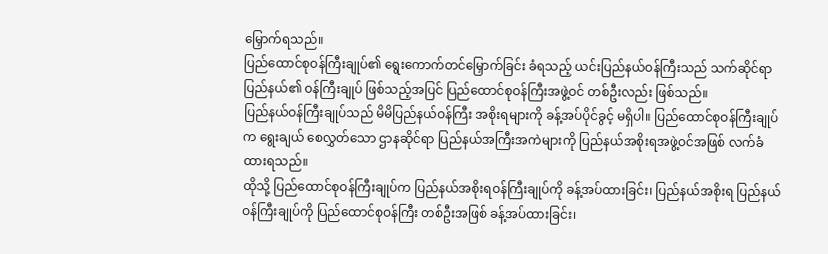မြှောက်ရသည်။
ပြည်ထောင်စုဝန်ကြီးချုပ်၏ ရွေးကောက်တင်မြှောက်ခြင်း ခံရသည့် ယင်းပြည်နယ်ဝန်ကြီးသည် သက်ဆိုင်ရာပြည်နယ်၏ ဝန်ကြီးချုပ် ဖြစ်သည့်အပြင် ပြည်ထောင်စုဝန်ကြီးအဖွဲ့ဝင် တစ်ဦးလည်း ဖြစ်သည်။
ပြည်နယ်ဝန်ကြီးချုပ်သည် မိမိပြည်နယ်ဝန်ကြီး အစိုးရများကို ခန့်အပ်ပိုင်ခွင့် မရှိပါ။ ပြည်ထောင်စုဝန်ကြီးချုပ်က ရွေးချယ် စေလွှတ်သော ဌာနဆိုင်ရာ ပြည်နယ်အကြီးအကဲများကို ပြည်နယ်အစိုးရအဖွဲ့ဝင်အဖြစ် လက်ခံထားရသည်။
ထိုသို့ ပြည်ထောင်စုဝန်ကြီးချုပ်က ပြည်နယ်အစိုးရဝန်ကြီးချုပ်ကို ခန့်အပ်ထားခြင်း၊ ပြည်နယ်အစိုးရ ပြည်နယ်ဝန်ကြီးချုပ်ကို ပြည်ထောင်စုဝန်ကြီး တစ်ဦးအဖြစ် ခန့်အပ်ထားခြင်း၊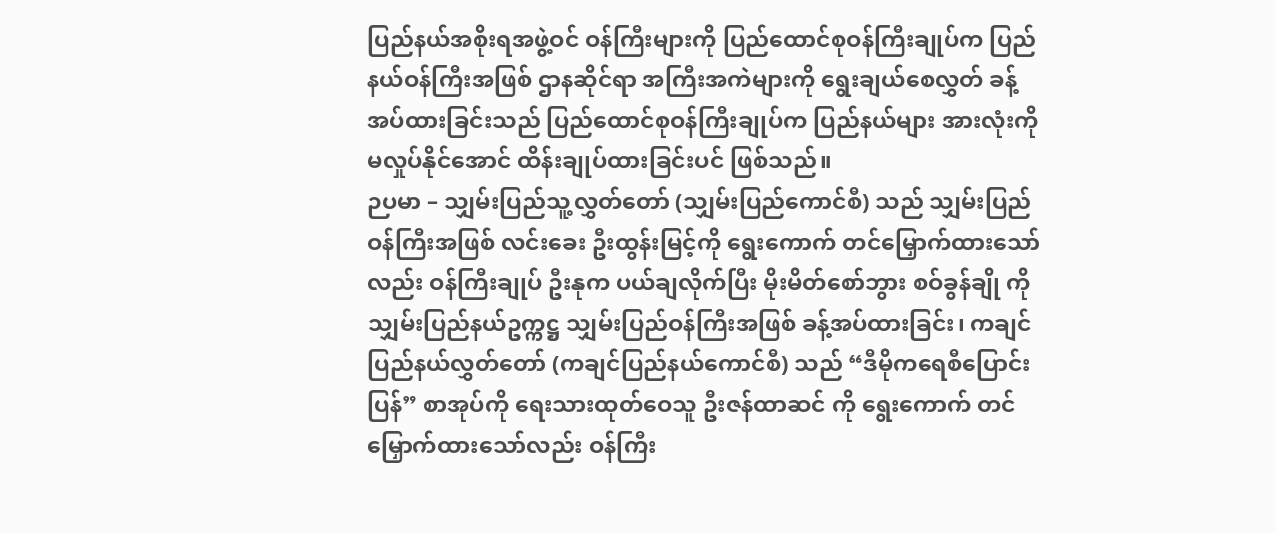ပြည်နယ်အစိုးရအဖွဲ့ဝင် ဝန်ကြီးများကို ပြည်ထောင်စုဝန်ကြီးချုပ်က ပြည်နယ်ဝန်ကြီးအဖြစ် ဌာနဆိုင်ရာ အကြီးအကဲများကို ရွေးချယ်စေလွှတ် ခန့်အပ်ထားခြင်းသည် ပြည်ထောင်စုဝန်ကြီးချုပ်က ပြည်နယ်များ အားလုံးကို မလှုပ်နိုင်အောင် ထိန်းချုပ်ထားခြင်းပင် ဖြစ်သည်။
ဉပမာ – သျှမ်းပြည်သူ့လွှတ်တော် (သျှမ်းပြည်ကောင်စီ) သည် သျှမ်းပြည်ဝန်ကြီးအဖြစ် လင်းခေး ဦးထွန်းမြင့်ကို ရွေးကောက် တင်မြှောက်ထားသော်လည်း ဝန်ကြီးချုပ် ဦးနုက ပယ်ချလိုက်ပြီး မိုးမိတ်စော်ဘွား စဝ်ခွန်ချို ကို သျှမ်းပြည်နယ်ဥက္ကဋ္ဌ သျှမ်းပြည်ဝန်ကြီးအဖြစ် ခန့်အပ်ထားခြင်း၊ ကချင်ပြည်နယ်လွှတ်တော် (ကချင်ပြည်နယ်ကောင်စီ) သည် “ဒီမိုကရေစီပြောင်းပြန်” စာအုပ်ကို ရေးသားထုတ်ဝေသူ ဦးဇန်ထာဆင် ကို ရွေးကောက် တင်မြှောက်ထားသော်လည်း ဝန်ကြီး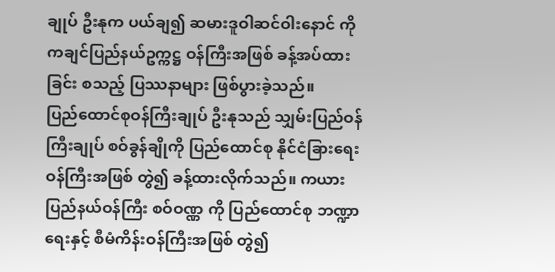ချုပ် ဦးနုက ပယ်ချ၍ ဆမားဒူဝါဆင်ဝါးနောင် ကို ကချင်ပြည်နယ်ဥက္ကဋ္ဌ ဝန်ကြီးအဖြစ် ခန့်အပ်ထားခြင်း စသည့် ပြဿနာများ ဖြစ်ပွားခဲ့သည်။
ပြည်ထောင်စုဝန်ကြီးချုပ် ဦးနုသည် သျှမ်းပြည်ဝန်ကြီးချုပ် စဝ်ခွန်ချိုကို ပြည်ထောင်စု နိုင်ငံခြားရေးဝန်ကြီးအဖြစ် တွဲ၍ ခန့်ထားလိုက်သည်။ ကယားပြည်နယ်ဝန်ကြီး စဝ်ဝဏ္ဏ ကို ပြည်ထောင်စု ဘဏ္ဍာရေးနှင့် စီမံကိန်းဝန်ကြီးအဖြစ် တွဲ၍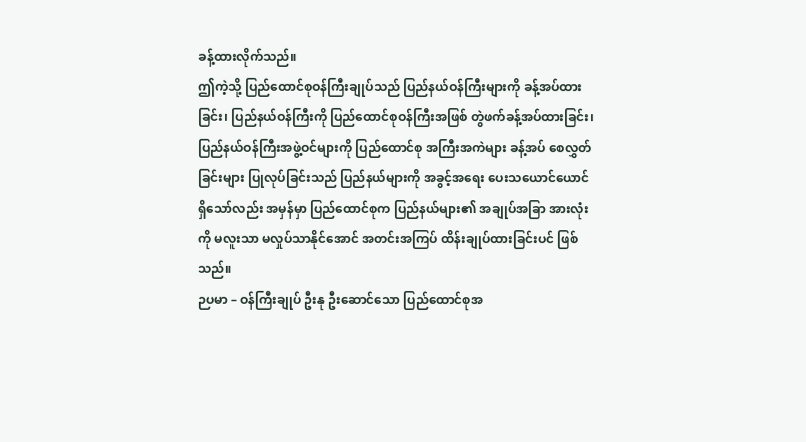ခန့်ထားလိုက်သည်။
ဤကဲ့သို့ ပြည်ထောင်စုဝန်ကြီးချုပ်သည် ပြည်နယ်ဝန်ကြီးများကို ခန့်အပ်ထားခြင်း၊ ပြည်နယ်ဝန်ကြီးကို ပြည်ထောင်စုဝန်ကြီးအဖြစ် တွဲဖက်ခန့်အပ်ထားခြင်း၊ ပြည်နယ်ဝန်ကြီးအဖွဲ့ဝင်များကို ပြည်ထောင်စု အကြီးအကဲများ ခန့်အပ် စေလွှတ်ခြင်းများ ပြုလုပ်ခြင်းသည် ပြည်နယ်များကို အခွင့်အရေး ပေးသယောင်ယောင် ရှိသော်လည်း အမှန်မှာ ပြည်ထောင်စုက ပြည်နယ်များ၏ အချုပ်အခြာ အားလုံးကို မလူးသာ မလှုပ်သာနိုင်အောင် အတင်းအကြပ် ထိန်းချုပ်ထားခြင်းပင် ဖြစ်သည်။
ဉပမာ – ဝန်ကြီးချုပ် ဦးနု ဦးဆောင်သော ပြည်ထောင်စုအ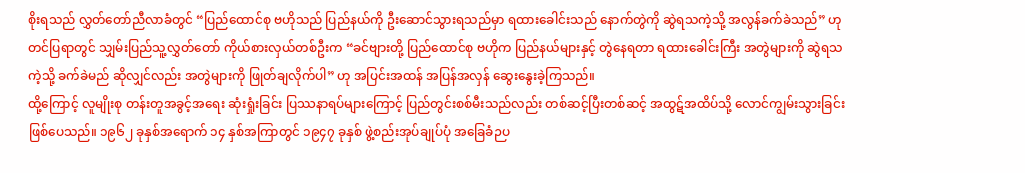စိုးရသည် လွှတ်တော်ညီလာခံတွင် “ပြည်ထောင်စု ဗဟိုသည် ပြည်နယ်ကို ဦးဆောင်သွားရသည်မှာ ရထားခေါင်းသည် နောက်တွဲကို ဆွဲရသကဲ့သို့ အလွန်ခက်ခဲသည်” ဟု တင်ပြရာတွင် သျှမ်းပြည်သူ့လွှတ်တော် ကိုယ်စားလှယ်တစ်ဦးက “ခင်ဗျားတို့ ပြည်ထောင်စု ဗဟိုက ပြည်နယ်များနှင့် တွဲနေရတာ ရထားခေါင်းကြီး အတွဲများကို ဆွဲရသကဲ့သို့ ခက်ခဲမည် ဆိုလျှင်လည်း အတွဲများကို ဖြုတ်ချလိုက်ပါ” ဟု အပြင်းအထန် အပြန်အလှန် ဆွေးနွေးခဲ့ကြသည်။
ထို့ကြောင့် လူမျိုးစု တန်းတူအခွင့်အရေး ဆုံးရှုံးခြင်း ပြဿနာရပ်များကြောင့် ပြည်တွင်းစစ်မီးသည်လည်း တစ်ဆင့်ပြီးတစ်ဆင့် အထွဋ်အထိပ်သို့ လောင်ကျွမ်းသွားခြင်း ဖြစ်ပေသည်။ ၁၉၆၂ ခုနှစ်အရောက် ၁၄ နှစ်အကြာတွင် ၁၉၄၇ ခုနှစ် ဖွဲ့စည်းအုပ်ချုပ်ပုံ အခြေခံဉပ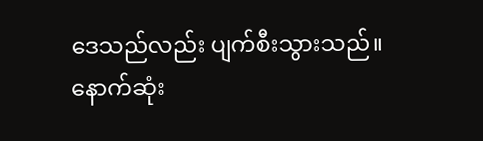ဒေသည်လည်း ပျက်စီးသွားသည်။ နောက်ဆုံး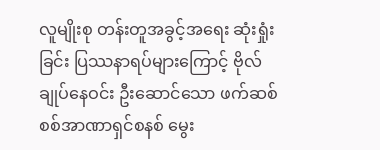လူမျိုးစု တန်းတူအခွင့်အရေး ဆုံးရှုံးခြင်း ပြဿနာရပ်များကြောင့် ဗိုလ်ချုပ်နေဝင်း ဦးဆောင်သော ဖက်ဆစ် စစ်အာဏာရှင်စနစ် မွေး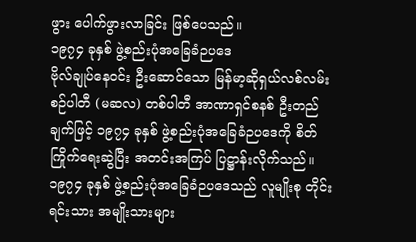ဖွား ပေါက်ဖွားလာခြင်း ဖြစ်ပေသည်။
၁၉၇၄ ခုနှစ် ဖွဲ့စည်းပုံအခြေခံဉပဒေ
ဗိုလ်ချုပ်နေဝင်း ဦးဆောင်သော မြန်မာ့ဆိုရှယ်လစ်လမ်းစဉ်ပါတီ (မဆလ) တစ်ပါတီ အာဏာရှင်စနစ် ဦးတည်ချက်ဖြင့် ၁၉၇၄ ခုနှစ် ဖွဲ့စည်းပုံအခြေခံဉပဒေကို စိတ်ကြိုက်ရေးဆွဲပြီး အတင်းအကြပ် ပြဋ္ဌာန်းလိုက်သည်။
၁၉၇၄ ခုနှစ် ဖွဲ့စည်းပုံအခြေခံဉပဒေသည် လူမျိုးစု တိုင်းရင်းသား အမျိုးသားများ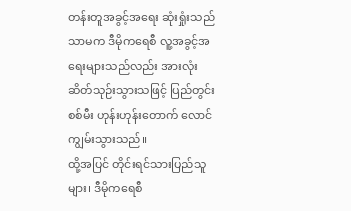တန်းတူအခွင့်အရေး ဆုံးရှုံးသည်သာမက ဒီမိုကရေစီ လူ့အခွင့်အရေးများသည်လည်း အားလုံး ဆိတ်သုဉ်းသွားသဖြင့် ပြည်တွင်းစစ်မီး ဟုန်းဟုန်းတောက် လောင်ကျွမ်းသွားသည်။
ထို့အပြင် တိုင်းရင်သားပြည်သူများ၊ ဒီမိုကရေစီ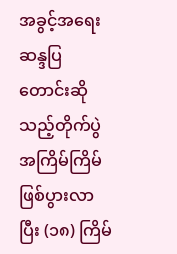အခွင့်အရေး ဆန္ဒပြ တောင်းဆိုသည့်တိုက်ပွဲ အကြိမ်ကြိမ် ဖြစ်ပွားလာပြီး (၁၈) ကြိမ်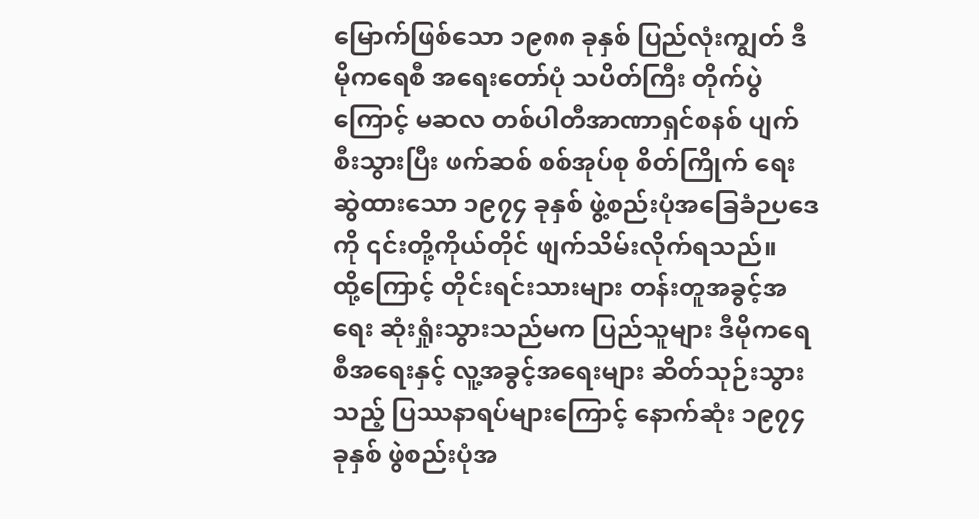မြောက်ဖြစ်သော ၁၉၈၈ ခုနှစ် ပြည်လုံးကျွတ် ဒီမိုကရေစီ အရေးတော်ပုံ သပိတ်ကြီး တိုက်ပွဲကြောင့် မဆလ တစ်ပါတီအာဏာရှင်စနစ် ပျက်စီးသွားပြီး ဖက်ဆစ် စစ်အုပ်စု စိတ်ကြိုက် ရေးဆွဲထားသော ၁၉၇၄ ခုနှစ် ဖွဲ့စည်းပုံအခြေခံဉပဒေကို ၎င်းတို့ကိုယ်တိုင် ဖျက်သိမ်းလိုက်ရသည်။
ထို့ကြောင့် တိုင်းရင်းသားများ တန်းတူအခွင့်အရေး ဆုံးရှုံးသွားသည်မက ပြည်သူများ ဒီမိုကရေစီအရေးနှင့် လူ့အခွင့်အရေးများ ဆိတ်သုဉ်းသွားသည့် ပြဿနာရပ်များကြောင့် နောက်ဆုံး ၁၉၇၄ ခုနှစ် ဖွဲစည်းပုံအ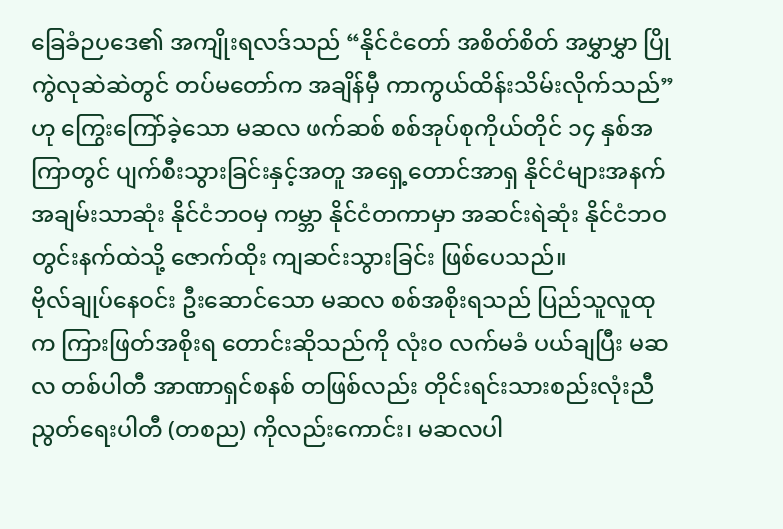ခြေခံဉပဒေ၏ အကျိုးရလဒ်သည် “နိုင်ငံတော် အစိတ်စိတ် အမွှာမွှာ ပြိုကွဲလုဆဲဆဲတွင် တပ်မတော်က အချိန်မှီ ကာကွယ်ထိန်းသိမ်းလိုက်သည်”ဟု ကြွေးကြော်ခဲ့သော မဆလ ဖက်ဆစ် စစ်အုပ်စုကိုယ်တိုင် ၁၄ နှစ်အကြာတွင် ပျက်စီးသွားခြင်းနှင့်အတူ အရှေ့တောင်အာရှ နိုင်ငံများအနက် အချမ်းသာဆုံး နိုင်ငံဘဝမှ ကမ္ဘာ နိုင်ငံတကာမှာ အဆင်းရဲဆုံး နိုင်ငံဘဝ တွင်းနက်ထဲသို့ ဇောက်ထိုး ကျဆင်းသွားခြင်း ဖြစ်ပေသည်။
ဗိုလ်ချုပ်နေဝင်း ဦးဆောင်သော မဆလ စစ်အစိုးရသည် ပြည်သူလူထုက ကြားဖြတ်အစိုးရ တောင်းဆိုသည်ကို လုံးဝ လက်မခံ ပယ်ချပြီး မဆလ တစ်ပါတီ အာဏာရှင်စနစ် တဖြစ်လည်း တိုင်းရင်းသားစည်းလုံးညီညွတ်ရေးပါတီ (တစည) ကိုလည်းကောင်း၊ မဆလပါ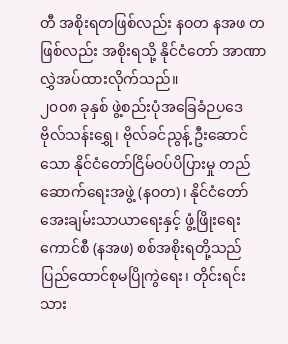တီ အစိုးရတဖြစ်လည်း နဝတ နအဖ တဖြစ်လည်း အစိုးရသို့ နိုင်ငံတော် အာဏာ လွှဲအပ်ထားလိုက်သည်။
၂၀၀၈ ခုနှစ် ဖွဲ့စည်းပုံအခြေခံဉပဒေ
ဗိုလ်သန်းရွှေ၊ ဗိုလ်ခင်ညွန့် ဦးဆောင်သော နိုင်ငံတော်ငြိမ်ဝပ်ပိပြားမှု တည်ဆောက်ရေးအဖွဲ့ (နဝတ)၊ နိုင်ငံတော်အေးချမ်းသာယာရေးနှင့် ဖွံ့ဖြိုးရေးကောင်စီ (နအဖ) စစ်အစိုးရတို့သည် ပြည်ထောင်စုမပြိုကွဲရေး၊ တိုင်းရင်းသား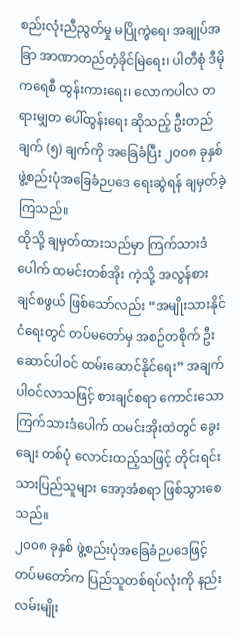စည်းလုံးညီညွတ်မှု မပြိုကွဲရေ၊ အချုပ်အခြာ အာဏာတည်တံ့ခိုင်မြဲရေး၊ ပါတီစုံ ဒီမိုကရေစီ ထွန်းကားရေး၊ လောကပါလ တရားမျှတ ပေါ်ထွန်းရေး ဆိုသည့် ဦးတည်ချက် (၅) ချက်ကို အခြေခံပြီး ၂၀၀၈ ခုနှစ် ဖွဲ့စည်းပုံအခြေခံဉပဒေ ရေးဆွဲရန် ချမှတ်ခဲ့ကြသည်။
ထိုသို့ ချမှတ်ထားသည်မှာ ကြက်သားဒံပေါက် ထမင်းတစ်အိုး ကဲ့သို့ အလွန်စားချင်စဖွယ် ဖြစ်သော်လည်း “အမျိုးသားနိုင်ငံရေးတွင် တပ်မတော်မှ အစဉ်တစိုက် ဦးဆောင်ပါဝင် ထမ်းဆောင်နိုင်ရေး” အချက် ပါဝင်လာသဖြင့် စားချင်စရာ ကောင်းသော ကြက်သားဒံပေါက် ထမင်းအိုးထဲတွင် ခွေးချေး တစ်ပုံ လောင်းထည့်သဖြင့် တိုင်းရင်းသားပြည်သူများ အော့အံစရာ ဖြစ်သွားစေသည်။
၂၀၀၈ ခုနှစ် ဖွဲ့စည်းပုံအခြေခံဉပဒေဖြင့် တပ်မတော်က ပြည်သူတစ်ရပ်လုံးကို နည်းလမ်းမျိုး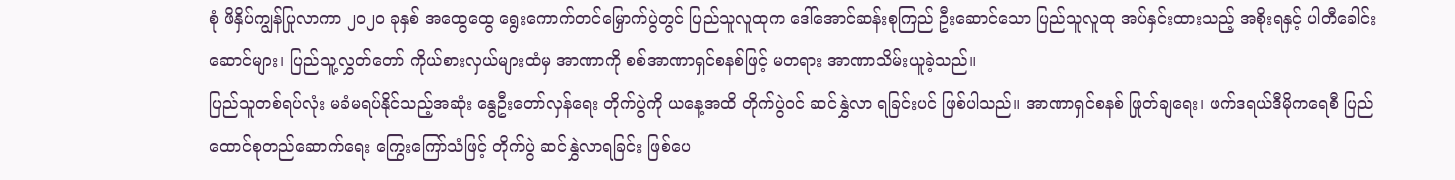စုံ ဖိနှိပ်ကျွန်ပြုလာကာ ၂၀၂၀ ခုနှစ် အထွေထွေ ရွေးကောက်တင်မြှောက်ပွဲတွင် ပြည်သူလူထုက ဒေါ်အောင်ဆန်းစုကြည် ဦးဆောင်သော ပြည်သူလူထု အပ်နှင်းထားသည့် အစိုးရနှင့် ပါတီခေါင်းဆောင်များ၊ ပြည်သူ့လွှတ်တော် ကိုယ်စားလှယ်များထံမှ အာဏာကို စစ်အာဏာရှင်စနစ်ဖြင့် မတရား အာဏာသိမ်းယူခဲ့သည်။
ပြည်သူတစ်ရပ်လုံး မခံမရပ်နိုင်သည့်အဆုံး နွေဦးတော်လှန်ရေး တိုက်ပွဲကို ယနေ့အထိ တိုက်ပွဲဝင် ဆင်နွှဲလာ ရခြင်းပင် ဖြစ်ပါသည်။ အာဏာရှင်စနစ် ဖြုတ်ချရေး၊ ဖက်ဒရယ်ဒီမိုကရေစီ ပြည်ထောင်စုတည်ဆောက်ရေး ကြွေးကြော်သံဖြင့် တိုက်ပွဲ ဆင်နွှဲလာရခြင်း ဖြစ်ပေ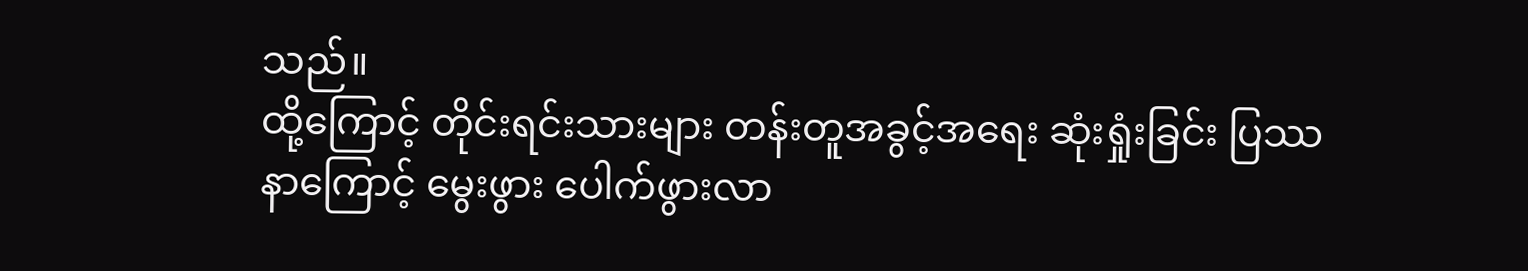သည်။
ထို့ကြောင့် တိုင်းရင်းသားများ တန်းတူအခွင့်အရေး ဆုံးရှုံးခြင်း ပြဿနာကြောင့် မွေးဖွား ပေါက်ဖွားလာ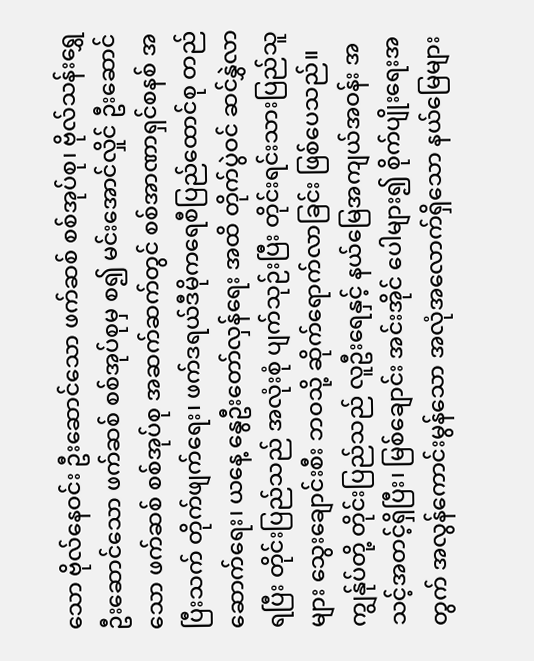သော ဗိုလ်နေဝင်း ဦးဆောင်သော ဖက်ဆစ် စစ်အုပ်စု၊ ဗိုလ်သန်းရွှေ ဦးဆောင်သော ဖက်ဆစ် စစ်အုပ်စုမှ စ၍ မင်းအောင်လှိုင် ဦးဆောင်သော ဖက်ဆစ် စစ်အုပ်စု အဆက်ဆက်တွင် စစ်အာဏာရှင်စနစ် အပြီးသက် တိုက်ဖျက်ရေး၊ ဖက်ဒရယ်ဒီမိုကရေစီပြည်ထောင်စု တည်ဆောက်ရေး၊ ယနေ့ နွေဦးတော်လှန်ရေး အထိ တိုက်ပွဲဝင် ဆင်နွှဲလာရပြီး တိုင်းပြည်သည် အလုံးစုံ ပျက်သုဉ်းပြီး တိုင်းရင်းသားပြည်သူများ သွေးချောင်းစီး ဘဝသို့ ဆိုက်ရောက်လာခြင်း ဖြစ်ပေသည်။
ကျွန်ုပ်တို့ တိုင်းပြည်သည် လူဦးရေနှင့် နယ်မြေအကျယ်အဝန်း အသင့်အတင့်ရှိပြီး၊ မြစ်ချောင်း အင်းအိုင် ပေါများ၍ စိုက်ပျိုးရေးအတွက် အလွန်ကောင်းမွန်သော အလုံအလောက်ရှိသော နယ်မြေများ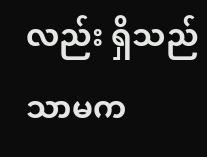လည်း ရှိသည်သာမက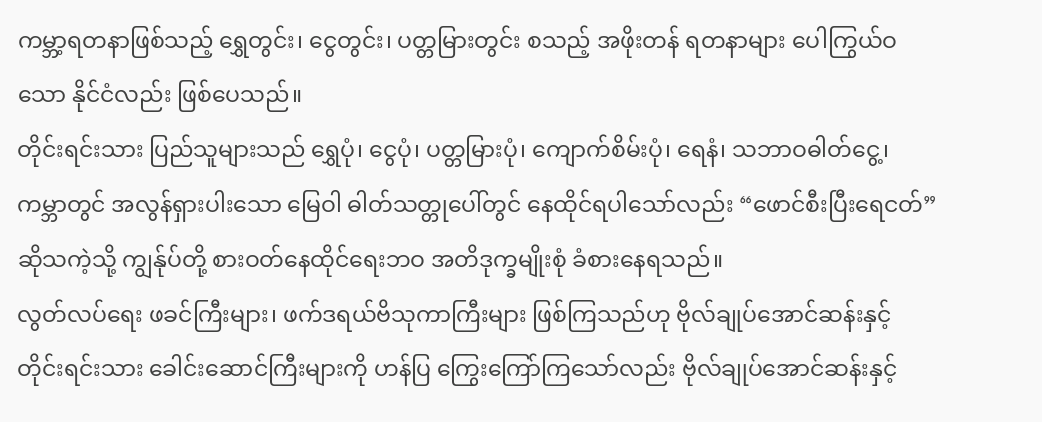ကမ္ဘာ့ရတနာဖြစ်သည့် ရွှေတွင်း၊ ငွေတွင်း၊ ပတ္တမြားတွင်း စသည့် အဖိုးတန် ရတနာများ ပေါကြွယ်ဝသော နိုင်ငံလည်း ဖြစ်ပေသည်။
တိုင်းရင်းသား ပြည်သူများသည် ရွှေပုံ၊ ငွေပုံ၊ ပတ္တမြားပုံ၊ ကျောက်စိမ်းပုံ၊ ရေနံ၊ သဘာဝဓါတ်ငွေ့၊ ကမ္ဘာတွင် အလွန်ရှားပါးသော မြေဝါ ဓါတ်သတ္တုပေါ်တွင် နေထိုင်ရပါသော်လည်း “ဖောင်စီးပြီးရေငတ်” ဆိုသကဲ့သို့ ကျွန်ုပ်တို့ စားဝတ်နေထိုင်ရေးဘဝ အတိဒုက္ခမျိုးစုံ ခံစားနေရသည်။
လွတ်လပ်ရေး ဖခင်ကြီးများ၊ ဖက်ဒရယ်ဗိသုကာကြီးများ ဖြစ်ကြသည်ဟု ဗိုလ်ချုပ်အောင်ဆန်းနှင့် တိုင်းရင်းသား ခေါင်းဆောင်ကြီးများကို ဟန်ပြ ကြွေးကြော်ကြသော်လည်း ဗိုလ်ချုပ်အောင်ဆန်းနှင့်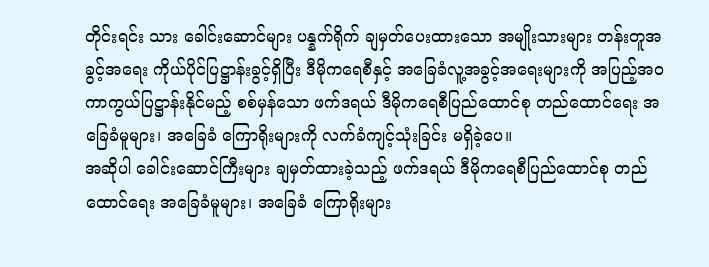တိုင်းရင်း သား ခေါင်းဆောင်များ ပန္နက်ရိုက် ချမှတ်ပေးထားသော အမျိုးသားများ တန်းတူအခွင့်အရေး ကိုယ်ပိုင်ပြဋ္ဌာန်းခွင့်ရှိပြီး ဒီမိုကရေစီနှင့် အခြေခံလူ့အခွင့်အရေးများကို အပြည့်အဝ ကာကွယ်ပြဋ္ဌာန်းနိုင်မည့် စစ်မှန်သော ဖက်ဒရယ် ဒီမိုကရေစီပြည်ထောင်စု တည်ထောင်ရေး အခြေခံမူများ၊ အခြေခံ ကြောရိုးများကို လက်ခံကျင့်သုံးခြင်း မရှိခဲ့ပေ။
အဆိုပါ ခေါင်းဆောင်ကြီးများ ချမှတ်ထားခဲ့သည့် ဖက်ဒရယ် ဒီမိုကရေစီပြည်ထောင်စု တည်ထောင်ရေး အခြေခံမူများ၊ အခြေခံ ကြောရိုးများ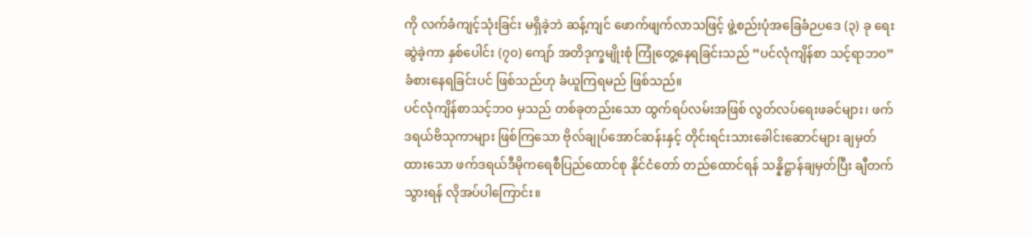ကို လက်ခံကျင့်သုံးခြင်း မရှိခဲ့ဘဲ ဆန့်ကျင် ဖောက်ဖျက်လာသဖြင့် ဖွဲ့စည်းပုံအခြေခံဉပဒေ (၃) ခု ရေးဆွဲခဲ့ကာ နှစ်ပေါင်း (၇၀) ကျော် အတိဒုက္ခမျိုးစုံ ကြုံတွေ့နေရခြင်းသည် “ပင်လုံကျိန်စာ သင့်ရာဘဝ” ခံစားနေရခြင်းပင် ဖြစ်သည်ဟု ခံယူကြရမည် ဖြစ်သည်။
ပင်လုံကျိန်စာသင့်ဘဝ မှသည် တစ်ခုတည်းသော ထွက်ရပ်လမ်းအဖြစ် လွတ်လပ်ရေးဖခင်များ၊ ဖက်ဒရယ်ဗိသုကာများ ဖြစ်ကြသော ဗိုလ်ချုပ်အောင်ဆန်းနှင့် တိုင်းရင်းသားခေါင်းဆောင်များ ချမှတ်ထားသော ဖက်ဒရယ်ဒီမိုကရေစီပြည်ထောင်စု နိုင်ငံတော် တည်ထောင်ရန် သန္နိဋ္ဌာန်ချမှတ်ပြီး ချီတက် သွားရန် လိုအပ်ပါကြောင်း။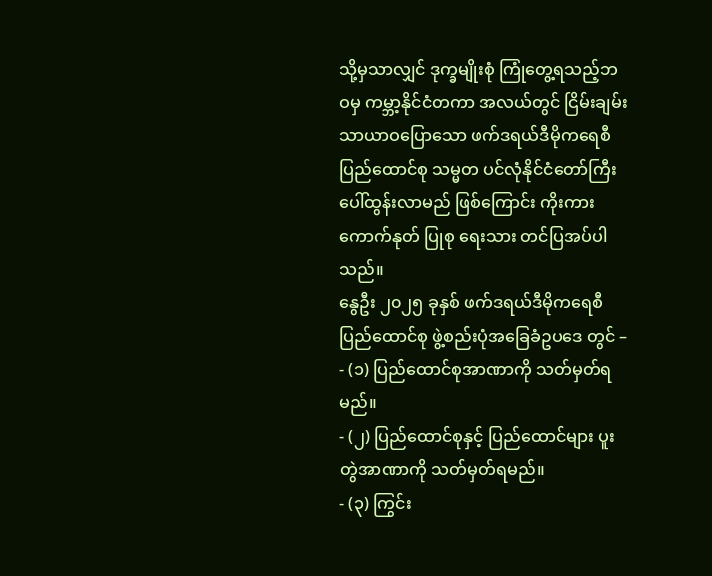သို့မှသာလျှင် ဒုက္ခမျိုးစုံ ကြုံတွေ့ရသည့်ဘဝမှ ကမ္ဘာ့နိုင်ငံတကာ အလယ်တွင် ငြိမ်းချမ်း သာယာဝပြောသော ဖက်ဒရယ်ဒီမိုကရေစီ ပြည်ထောင်စု သမ္မတ ပင်လုံနိုင်ငံတော်ကြီး ပေါ်ထွန်းလာမည် ဖြစ်ကြောင်း ကိုးကား ကောက်နုတ် ပြုစု ရေးသား တင်ပြအပ်ပါသည်။
နွေဦး ၂၀၂၅ ခုနှစ် ဖက်ဒရယ်ဒီမိုကရေစီပြည်ထောင်စု ဖွဲ့စည်းပုံအခြေခံဥပဒေ တွင် –
- (၁) ပြည်ထောင်စုအာဏာကို သတ်မှတ်ရမည်။
- (၂) ပြည်ထောင်စုနှင့် ပြည်ထောင်များ ပူးတွဲအာဏာကို သတ်မှတ်ရမည်။
- (၃) ကြွင်း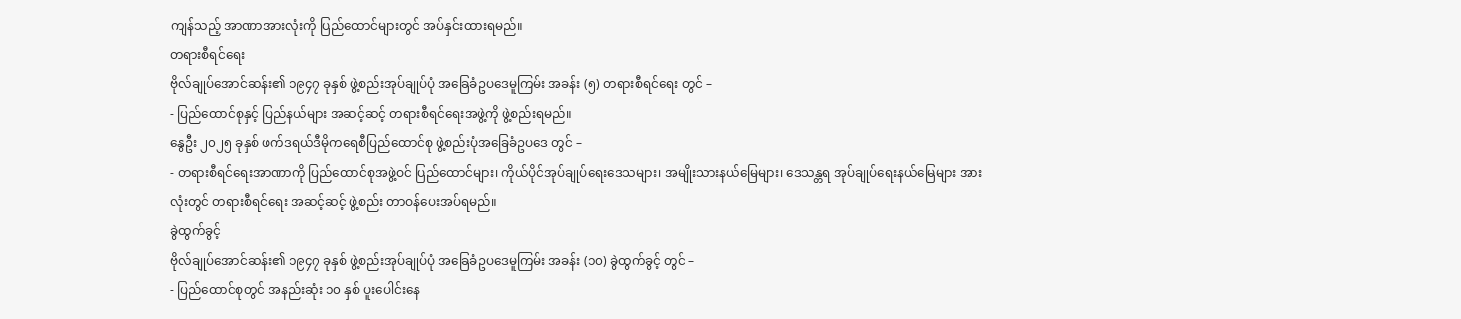ကျန်သည့် အာဏာအားလုံးကို ပြည်ထောင်များတွင် အပ်နှင်းထားရမည်။
တရားစီရင်ရေး
ဗိုလ်ချုပ်အောင်ဆန်း၏ ၁၉၄၇ ခုနှစ် ဖွဲ့စည်းအုပ်ချုပ်ပုံ အခြေခံဥပဒေမူကြမ်း အခန်း (၅) တရားစီရင်ရေး တွင် –
- ပြည်ထောင်စုနှင့် ပြည်နယ်များ အဆင့်ဆင့် တရားစီရင်ရေးအဖွဲ့ကို ဖွဲ့စည်းရမည်။
နွေဦး ၂၀၂၅ ခုနှစ် ဖက်ဒရယ်ဒီမိုကရေစီပြည်ထောင်စု ဖွဲ့စည်းပုံအခြေခံဥပဒေ တွင် –
- တရားစီရင်ရေးအာဏာကို ပြည်ထောင်စုအဖွဲ့ဝင် ပြည်ထောင်များ၊ ကိုယ်ပိုင်အုပ်ချုပ်ရေးဒေသများ၊ အမျိုးသားနယ်မြေများ၊ ဒေသန္တရ အုပ်ချုပ်ရေးနယ်မြေများ အားလုံးတွင် တရားစီရင်ရေး အဆင့်ဆင့် ဖွဲ့စည်း တာဝန်ပေးအပ်ရမည်။
ခွဲထွက်ခွင့်
ဗိုလ်ချုပ်အောင်ဆန်း၏ ၁၉၄၇ ခုနှစ် ဖွဲ့စည်းအုပ်ချုပ်ပုံ အခြေခံဥပဒေမူကြမ်း အခန်း (၁၀) ခွဲထွက်ခွင့် တွင် –
- ပြည်ထောင်စုတွင် အနည်းဆုံး ၁၀ နှစ် ပူးပေါင်းနေ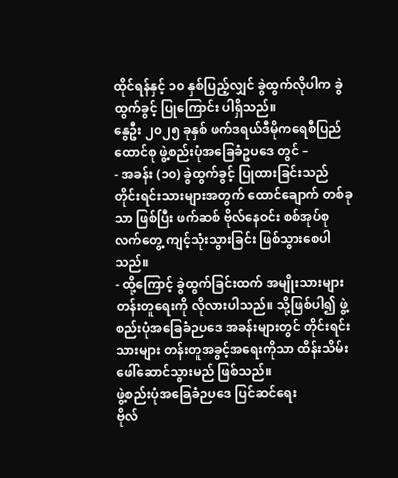ထိုင်ရန်နှင့် ၁၀ နှစ်ပြည့်လျှင် ခွဲထွက်လိုပါက ခွဲထွက်ခွင့် ပြုကြောင်း ပါရှိသည်။
နွေဦး ၂၀၂၅ ခုနှစ် ဖက်ဒရယ်ဒီမိုကရေစီပြည်ထောင်စု ဖွဲ့စည်းပုံအခြေခံဥပဒေ တွင် –
- အခန်း (၁၀) ခွဲထွက်ခွင့် ပြုထားခြင်းသည် တိုင်းရင်းသားများအတွက် ထောင်ချောက် တစ်ခုသာ ဖြစ်ပြီး ဖက်ဆစ် ဗိုလ်နေဝင်း စစ်အုပ်စု လက်တွေ့ ကျင့်သုံးသွားခြင်း ဖြစ်သွားစေပါသည်။
- ထို့ကြောင့် ခွဲထွက်ခြင်းထက် အမျိုးသားများ တန်းတူရေးကို လိုလားပါသည်။ သို့ဖြစ်ပါ၍ ဖွဲ့စည်းပုံအခြေခံဉပဒေ အခန်းများတွင် တိုင်းရင်းသားများ တန်းတူအခွင့်အရေးကိုသာ ထိန်းသိမ်း ဖေါ်ဆောင်သွားမည် ဖြစ်သည်။
ဖွဲ့စည်းပုံအခြေခံဉပဒေ ပြင်ဆင်ရေး
ဗိုလ်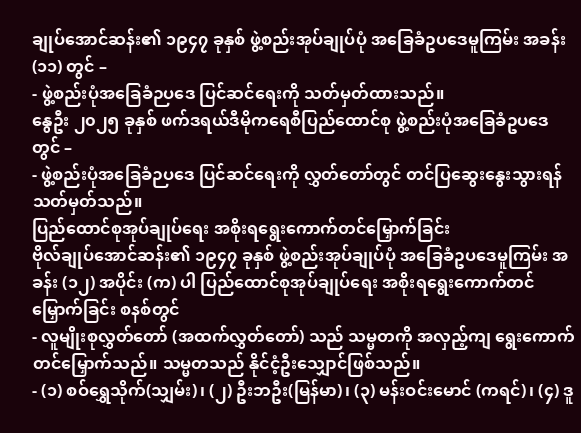ချုပ်အောင်ဆန်း၏ ၁၉၄၇ ခုနှစ် ဖွဲ့စည်းအုပ်ချုပ်ပုံ အခြေခံဥပဒေမူကြမ်း အခန်း (၁၁) တွင် –
- ဖွဲ့စည်းပုံအခြေခံဉပဒေ ပြင်ဆင်ရေးကို သတ်မှတ်ထားသည်။
နွေဦး ၂၀၂၅ ခုနှစ် ဖက်ဒရယ်ဒီမိုကရေစီပြည်ထောင်စု ဖွဲ့စည်းပုံအခြေခံဥပဒေ တွင် –
- ဖွဲ့စည်းပုံအခြေခံဉပဒေ ပြင်ဆင်ရေးကို လွှတ်တော်တွင် တင်ပြဆွေးနွေးသွားရန် သတ်မှတ်သည်။
ပြည်ထောင်စုအုပ်ချုပ်ရေး အစိုးရရွေးကောက်တင်မြှောက်ခြင်း
ဗိုလ်ချုပ်အောင်ဆန်း၏ ၁၉၄၇ ခုနှစ် ဖွဲ့စည်းအုပ်ချုပ်ပုံ အခြေခံဥပဒေမူကြမ်း အခန်း (၁၂) အပိုင်း (က) ပါ ပြည်ထောင်စုအုပ်ချုပ်ရေး အစိုးရရွေးကောက်တင်မြှောက်ခြင်း စနစ်တွင်
- လူမျိုးစုလွှတ်တော် (အထက်လွှတ်တော်) သည် သမ္မတကို အလှည့်ကျ ရွေးကောက်တင်မြှောက်သည်။ သမ္မတသည် နိုင်ငံ့ဦးသျှောင်ဖြစ်သည်။
- (၁) စဝ်ရွှေသိုက်(သျှမ်း)၊ (၂) ဦးဘဦး(မြန်မာ)၊ (၃) မန်းဝင်းမောင် (ကရင်)၊ (၄) ဒူ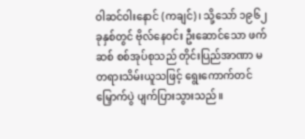ဝါဆင်ဝါးနောင် (ကချင်)၊ သို့သော် ၁၉၆၂ ခုနှစ်တွင် ဗိုလ်နေဝင်း ဦးဆောင်သော ဖက်ဆစ် စစ်အုပ်စုသည် တိုင်းပြည်အာဏာ မတရားသိမ်းယူသဖြင့် ရွေးကောက်တင်မြှောက်ပွဲ ပျက်ပြားသွားသည်။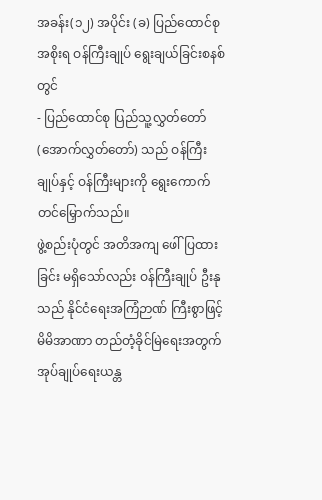အခန်း(၁၂) အပိုင်း (ခ) ပြည်ထောင်စုအစိုးရ ဝန်ကြီးချုပ် ရွေးချယ်ခြင်းစနစ်တွင်
- ပြည်ထောင်စု ပြည်သူ့လွှတ်တော် (အောက်လွှတ်တော်) သည် ဝန်ကြီးချုပ်နှင့် ဝန်ကြီးများကို ရွေးကောက်တင်မြှောက်သည်။
ဖွဲ့စည်းပုံတွင် အတိအကျ ဖေါ်ပြထားခြင်း မရှိသော်လည်း ဝန်ကြီးချုပ် ဦးနုသည် နိုင်ငံရေးအကြံဉာဏ် ကြီးစွာဖြင့် မိမိအာဏာ တည်တံ့ခိုင်မြဲရေးအတွက် အုပ်ချုပ်ရေးယန္တ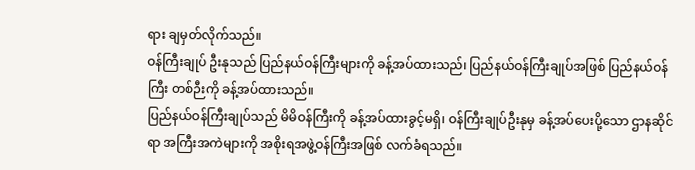ရား ချမှတ်လိုက်သည်။
ဝန်ကြီးချုပ် ဦးနုသည် ပြည်နယ်ဝန်ကြီးများကို ခန့်အပ်ထားသည်၊ ပြည်နယ်ဝန်ကြီးချုပ်အဖြစ် ပြည်နယ်ဝန်ကြီး တစ်ဉီးကို ခန့်အပ်ထားသည်။
ပြည်နယ်ဝန်ကြီးချုပ်သည် မိမိဝန်ကြီးကို ခန့်အပ်ထားခွင့်မရှိ၊ ဝန်ကြီးချုပ်ဦးနုမှ ခန့်အပ်ပေးပို့သော ဌာနဆိုင်ရာ အကြီးအကဲများကို အစိုးရအဖွဲ့ဝန်ကြီးအဖြစ် လက်ခံရသည်။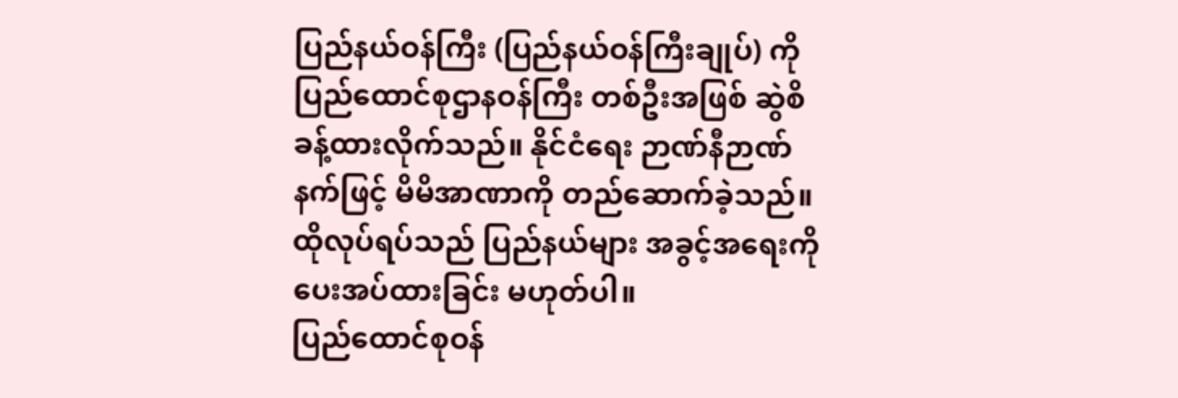ပြည်နယ်ဝန်ကြီး (ပြည်နယ်ဝန်ကြီးချုပ်) ကို ပြည်ထောင်စုဌာနဝန်ကြီး တစ်ဦးအဖြစ် ဆွဲစိ ခန့်ထားလိုက်သည်။ နိုင်ငံရေး ဉာဏ်နီဉာဏ်နက်ဖြင့် မိမိအာဏာကို တည်ဆောက်ခဲ့သည်။ ထိုလုပ်ရပ်သည် ပြည်နယ်များ အခွင့်အရေးကို ပေးအပ်ထားခြင်း မဟုတ်ပါ။
ပြည်ထောင်စုဝန်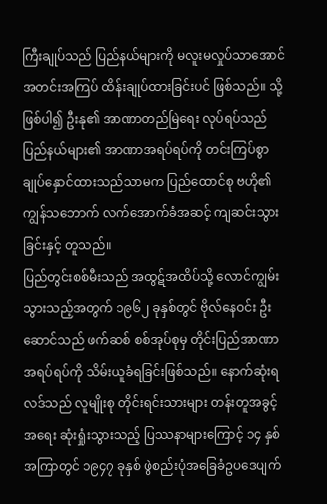ကြီးချုပ်သည် ပြည်နယ်များကို မလူးမလှုပ်သာအောင် အတင်းအကြပ် ထိန်းချုပ်ထားခြင်းပင် ဖြစ်သည်။ သို့ဖြစ်ပါ၍ ဦးနု၏ အာဏာတည်မြဲရေး လုပ်ရပ်သည် ပြည်နယ်များ၏ အာဏာအရပ်ရပ်ကို တင်းကြပ်စွာ ချုပ်နှောင်ထားသည်သာမက ပြည်ထောင်စု ဗဟို၏ ကျွန်သဘောက် လက်အောက်ခံအဆင့် ကျဆင်းသွားခြင်းနှင့် တူသည်။
ပြည်တွင်းစစ်မီးသည် အထွဋ်အထိပ်သို့ လောင်ကျွမ်းသွားသည့်အတွက် ၁၉၆၂ ခုနှစ်တွင် ဗိုလ်နေဝင်း ဦးဆောင်သည် ဖက်ဆစ် စစ်အုပ်စုမှ တိုင်းပြည်အာဏာ အရပ်ရပ်ကို သိမ်းယူခံရခြင်းဖြစ်သည်။ နောက်ဆုံးရလဒ်သည် လူမျိုးစု တိုင်းရင်းသားများ တန်းတူအခွင့်အရေး ဆုံးရှုံးသွားသည့် ပြဿနာများကြောင့် ၁၄ နှစ်အကြာတွင် ၁၉၄၇ ခုနှစ် ဖွဲစည်းပုံအခြေခံဥပဒေပျက်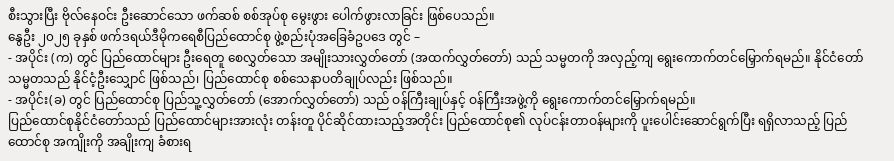စီးသွားပြီး ဗိုလ်နေဝင်း ဦးဆောင်သော ဖက်ဆစ် စစ်အုပ်စု မွေးဖွား ပေါက်ဖွားလာခြင်း ဖြစ်ပေသည်။
နွေဦး ၂၀၂၅ ခုနှစ် ဖက်ဒရယ်ဒီမိုကရေစီပြည်ထောင်စု ဖွဲ့စည်းပုံအခြေခံဥပဒေ တွင် –
- အပိုင်း (က) တွင် ပြည်ထောင်များ ဦးရေတူ စေလွှတ်သော အမျိုးသားလွှတ်တော် (အထက်လွှတ်တော်) သည် သမ္မတကို အလှည့်ကျ ရွေးကောက်တင်မြှောက်ရမည်။ နိုင်ငံတော်သမ္မတသည် နိုင်ငံ့ဦးသျှောင် ဖြစ်သည်၊ ပြည်ထောင်စု စစ်သေနာပတိချုပ်လည်း ဖြစ်သည်။
- အပိုင်း(ခ) တွင် ပြည်ထောင်စု ပြည်သူ့လွှတ်တော် (အောက်လွှတ်တော်) သည် ဝန်ကြီးချုပ်နှင့် ဝန်ကြီးအဖွဲ့ကို ရွေးကောက်တင်မြှောက်ရမည်။
ပြည်ထောင်စုနိုင်ငံတော်သည် ပြည်ထောင်များအားလုံး တန်းတူ ပိုင်ဆိုင်ထားသည့်အတိုင်း ပြည်ထောင်စု၏ လုပ်ငန်းတာဝန်များကို ပူးပေါင်းဆောင်ရွက်ပြီး ရရှိလာသည့် ပြည်ထောင်စု အကျိုးကို အချိုးကျ ခံစားရ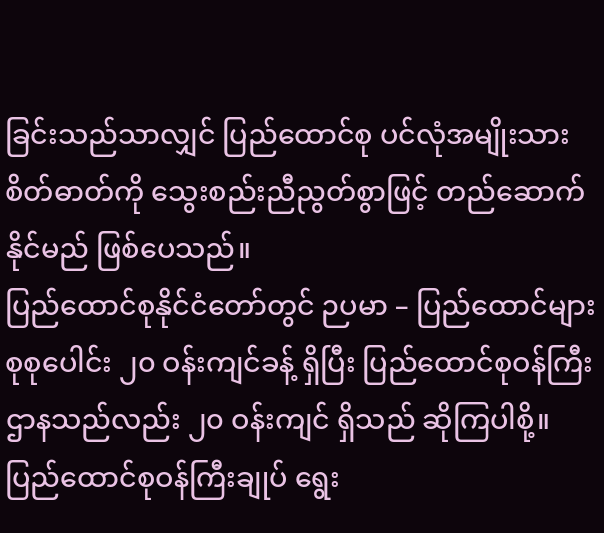ခြင်းသည်သာလျှင် ပြည်ထောင်စု ပင်လုံအမျိုးသားစိတ်ဓာတ်ကို သွေးစည်းညီညွတ်စွာဖြင့် တည်ဆောက်နိုင်မည် ဖြစ်ပေသည်။
ပြည်ထောင်စုနိုင်ငံတော်တွင် ဉပမာ – ပြည်ထောင်များ စုစုပေါင်း ၂၀ ဝန်းကျင်ခန့် ရှိပြီး ပြည်ထောင်စုဝန်ကြီးဌာနသည်လည်း ၂၀ ဝန်းကျင် ရှိသည် ဆိုကြပါစို့။ ပြည်ထောင်စုဝန်ကြီးချုပ် ရွေး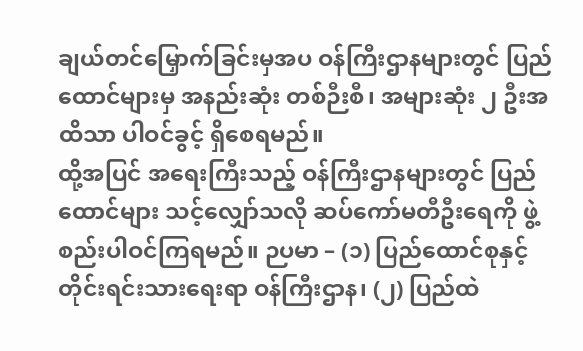ချယ်တင်မြှောက်ခြင်းမှအပ ဝန်ကြီးဌာနများတွင် ပြည်ထောင်များမှ အနည်းဆုံး တစ်ဉီးစီ၊ အများဆုံး ၂ ဦးအထိသာ ပါဝင်ခွင့် ရှိစေရမည်။
ထို့အပြင် အရေးကြီးသည့် ဝန်ကြီးဌာနများတွင် ပြည်ထောင်များ သင့်လျှော်သလို ဆပ်ကော်မတီဦးရေကို ဖွဲ့စည်းပါဝင်ကြရမည်။ ဉပမာ – (၁) ပြည်ထောင်စုနှင့် တိုင်းရင်းသားရေးရာ ဝန်ကြီးဌာန၊ (၂) ပြည်ထဲ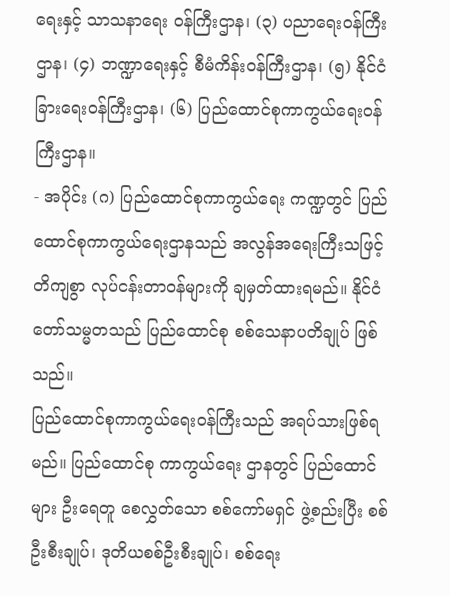ရေးနှင့် သာသနာရေး ဝန်ကြီးဌာန၊ (၃) ပညာရေးဝန်ကြီးဌာန၊ (၄) ဘဏ္ဍာရေးနှင့် စီမံကိန်းဝန်ကြီးဌာန၊ (၅) နိုင်ငံခြားရေးဝန်ကြီးဌာန၊ (၆) ပြည်ထောင်စုကာကွယ်ရေးဝန်ကြီးဌာန။
- အပိုင်း (ဂ) ပြည်ထောင်စုကာကွယ်ရေး ကဏ္ဍတွင် ပြည်ထောင်စုကာကွယ်ရေးဌာနသည် အလွန်အရေးကြီးသဖြင့် တိကျစွာ လုပ်ငန်းတာဝန်များကို ချမှတ်ထားရမည်။ နိုင်ငံတော်သမ္မတသည် ပြည်ထောင်စု စစ်သေနာပတိချုပ် ဖြစ်သည်။
ပြည်ထောင်စုကာကွယ်ရေးဝန်ကြီးသည် အရပ်သားဖြစ်ရမည်။ ပြည်ထောင်စု ကာကွယ်ရေး ဌာနတွင် ပြည်ထောင်များ ဦးရေတူ စေလွှတ်သော စစ်ကော်မရှင် ဖွဲ့စည်းပြီး စစ်ဦးစီးချုပ်၊ ဒုတိယစစ်ဦးစီးချုပ်၊ စစ်ရေး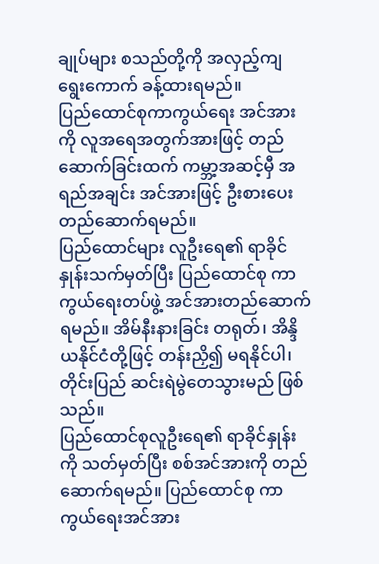ချုပ်များ စသည်တို့ကို အလှည့်ကျ ရွေးကောက် ခန့်ထားရမည်။
ပြည်ထောင်စုကာကွယ်ရေး အင်အားကို လူအရေအတွက်အားဖြင့် တည်ဆောက်ခြင်းထက် ကမ္ဘာ့အဆင့်မှီ အရည်အချင်း အင်အားဖြင့် ဦးစားပေး တည်ဆောက်ရမည်။
ပြည်ထောင်များ လူဦးရေ၏ ရာခိုင်နှုန်းသက်မှတ်ပြီး ပြည်ထောင်စု ကာကွယ်ရေးတပ်ဖွဲ့ အင်အားတည်ဆောက်ရမည်။ အိမ်နီးနားခြင်း တရုတ်၊ အိန္ဒိယနိုင်ငံတို့ဖြင့် တန်းညှိ၍ မရနိုင်ပါ၊ တိုင်းပြည် ဆင်းရဲမွဲတေသွားမည် ဖြစ်သည်။
ပြည်ထောင်စုလူဦးရေ၏ ရာခိုင်နှုန်းကို သတ်မှတ်ပြီး စစ်အင်အားကို တည်ဆောက်ရမည်။ ပြည်ထောင်စု ကာကွယ်ရေးအင်အား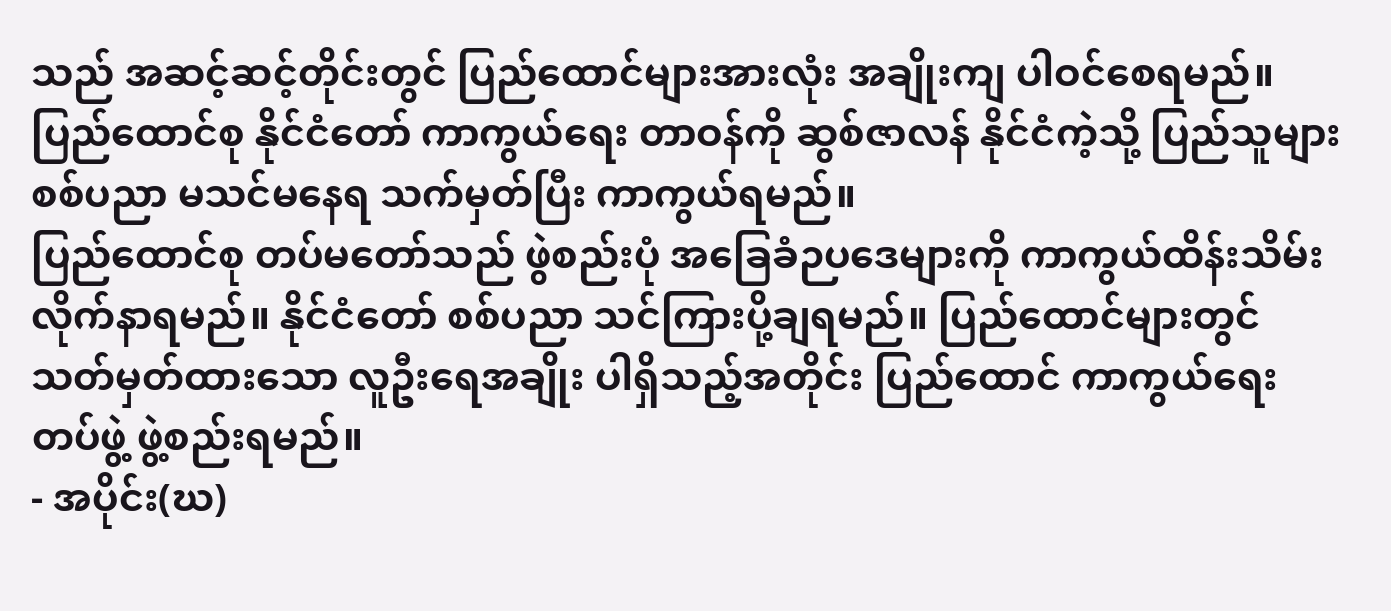သည် အဆင့်ဆင့်တိုင်းတွင် ပြည်ထောင်များအားလုံး အချိုးကျ ပါဝင်စေရမည်။ ပြည်ထောင်စု နိုင်ငံတော် ကာကွယ်ရေး တာဝန်ကို ဆွစ်ဇာလန် နိုင်ငံကဲ့သို့ ပြည်သူများ စစ်ပညာ မသင်မနေရ သက်မှတ်ပြီး ကာကွယ်ရမည်။
ပြည်ထောင်စု တပ်မတော်သည် ဖွဲစည်းပုံ အခြေခံဉပဒေများကို ကာကွယ်ထိန်းသိမ်း လိုက်နာရမည်။ နိုင်ငံတော် စစ်ပညာ သင်ကြားပို့ချရမည်။ ပြည်ထောင်များတွင် သတ်မှတ်ထားသော လူဦးရေအချိုး ပါရှိသည့်အတိုင်း ပြည်ထောင် ကာကွယ်ရေးတပ်ဖွဲ့ ဖွဲ့စည်းရမည်။
- အပိုင်း(ဃ)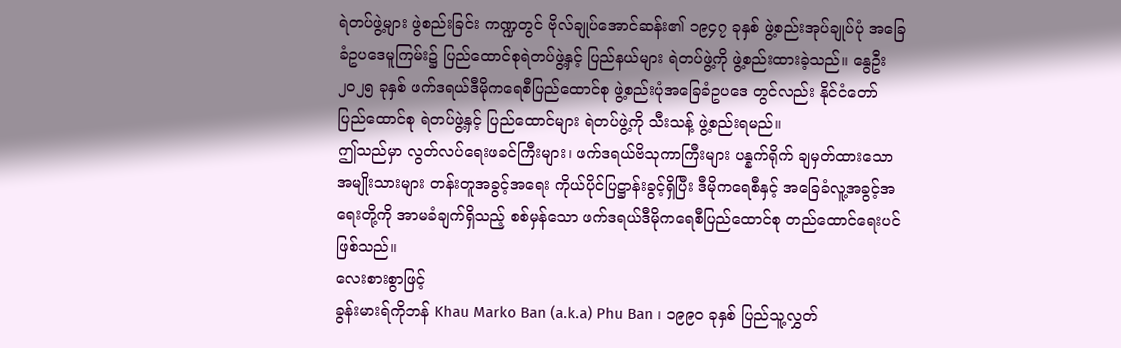ရဲတပ်ဖွဲ့များ ဖွဲစည်းခြင်း ကဏ္ဍတွင် ဗိုလ်ချုပ်အောင်ဆန်း၏ ၁၉၄၇ ခုနှစ် ဖွဲ့စည်းအုပ်ချုပ်ပုံ အခြေခံဥပဒေမူကြမ်း၌ ပြည်ထောင်စုရဲတပ်ဖွဲ့နှင့် ပြည်နယ်များ ရဲတပ်ဖွဲ့ကို ဖွဲ့စည်းထားခဲ့သည်။ နွေဦး ၂၀၂၅ ခုနှစ် ဖက်ဒရယ်ဒီမိုကရေစီပြည်ထောင်စု ဖွဲ့စည်းပုံအခြေခံဥပဒေ တွင်လည်း နိုင်ငံတော် ပြည်ထောင်စု ရဲတပ်ဖွဲ့နှင့် ပြည်ထောင်များ ရဲတပ်ဖွဲ့ကို သီးသန့် ဖွဲ့စည်းရမည်။
ဤသည်မှာ လွတ်လပ်ရေးဖခင်ကြီးများ၊ ဖက်ဒရယ်ဗိသုကာကြီးများ ပန္နက်ရိုက် ချမှတ်ထားသော အမျိုးသားများ တန်းတူအခွင့်အရေး ကိုယ်ပိုင်ပြဋ္ဌာန်းခွင့်ရှိပြီး ဒီမိုကရေစီနှင့် အခြေခံလူ့အခွင့်အရေးတို့ကို အာမခံချက်ရှိသည့် စစ်မှန်သော ဖက်ဒရယ်ဒီမိုကရေစီပြည်ထောင်စု တည်ထောင်ရေးပင် ဖြစ်သည်။
လေးစားစွာဖြင့်
ခွန်းမားရ်ကိုဘန် Khau Marko Ban (a.k.a) Phu Ban ၊ ၁၉၉၀ ခုနှစ် ပြည်သူ့လွှတ်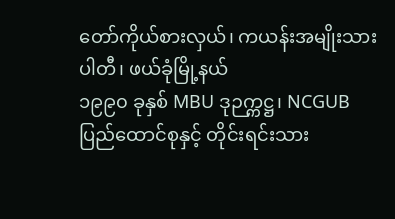တော်ကိုယ်စားလှယ်၊ ကယန်းအမျိုးသားပါတီ၊ ဖယ်ခုံမြို့နယ်
၁၉၉၀ ခုနှစ် MBU ဒုဉက္ကဋ္ဌ၊ NCGUB ပြည်ထောင်စုနှင့် တိုင်းရင်းသား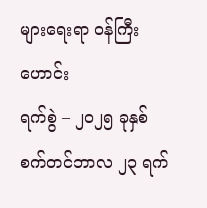များရေးရာ ဝန်ကြီးဟောင်း
ရက်စွဲ – ၂၀၂၅ ခုနှစ် စက်တင်ဘာလ ၂၃ ရက်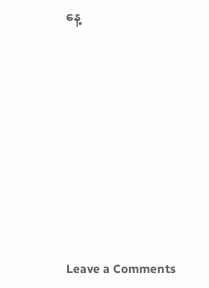နေ့












Leave a Comments